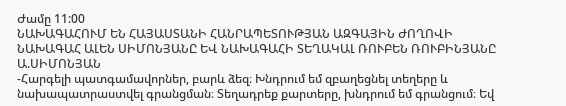Ժամը 11:00
ՆԱԽԱԳԱՀՈՒՄ ԵՆ ՀԱՅԱՍՏԱՆԻ ՀԱՆՐԱՊԵՏՈՒԹՅԱՆ ԱԶԳԱՅԻՆ ԺՈՂՈՎԻ ՆԱԽԱԳԱՀ ԱԼԵՆ ՍԻՄՈՆՅԱՆԸ ԵՎ ՆԱԽԱԳԱՀԻ ՏԵՂԱԿԱԼ ՌՈՒԲԵՆ ՌՈՒԲԻՆՅԱՆԸ
Ա.ՍԻՄՈՆՅԱՆ
-Հարգելի պատգամավորներ, բարև ձեզ։ Խնդրում եմ զբաղեցնել տեղերը և նախապատրաստվել գրանցման։ Տեղադրեք քարտերը, խնդրում եմ գրանցում։ Եվ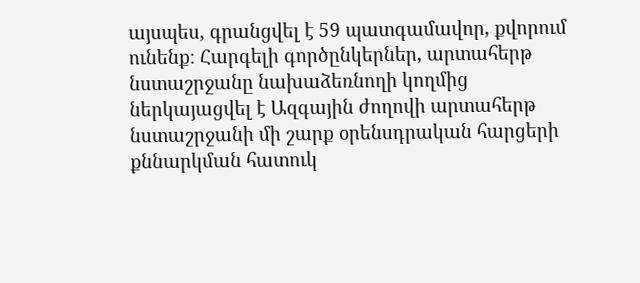այսպես, գրանցվել է 59 պատգամավոր, քվորում ունենք։ Հարգելի գործընկերներ, արտահերթ նստաշրջանը նախաձեռնողի կողմից ներկայացվել է Ազգային ժողովի արտահերթ նստաշրջանի մի շարք օրենսդրական հարցերի քննարկման հատուկ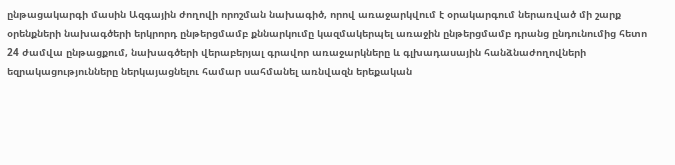ընթացակարգի մասին Ազգային ժողովի որոշման նախագիծ, որով առաջարկվում է օրակարգում ներառված մի շարք օրենքների նախագծերի երկրորդ ընթերցմամբ քննարկումը կազմակերպել առաջին ընթերցմամբ դրանց ընդունումից հետո 24 ժամվա ընթացքում, նախագծերի վերաբերյալ գրավոր առաջարկները և գլխադասային հանձնաժողովների եզրակացությունները ներկայացնելու համար սահմանել առնվազն երեքական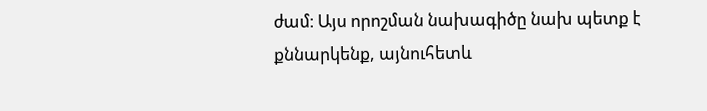ժամ։ Այս որոշման նախագիծը նախ պետք է քննարկենք, այնուհետև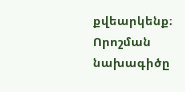քվեարկենք։ Որոշման նախագիծը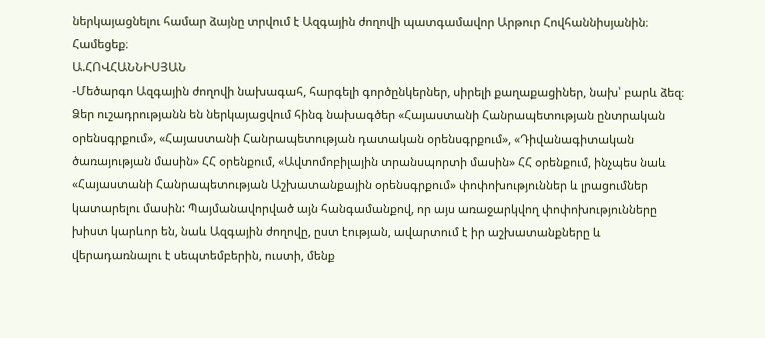ներկայացնելու համար ձայնը տրվում է Ազգային ժողովի պատգամավոր Արթուր Հովհաննիսյանին։ Համեցեք։
Ա.ՀՈՎՀԱՆՆԻՍՅԱՆ
-Մեծարգո Ազգային ժողովի նախագահ, հարգելի գործընկերներ, սիրելի քաղաքացիներ, նախ՝ բարև ձեզ։ Ձեր ուշադրությանն են ներկայացվում հինգ նախագծեր «Հայաստանի Հանրապետության ընտրական օրենսգրքում», «Հայաստանի Հանրապետության դատական օրենսգրքում», «Դիվանագիտական ծառայության մասին» ՀՀ օրենքում, «Ավտոմոբիլային տրանսպորտի մասին» ՀՀ օրենքում, ինչպես նաև «Հայաստանի Հանրապետության Աշխատանքային օրենսգրքում» փոփոխություններ և լրացումներ կատարելու մասին: Պայմանավորված այն հանգամանքով, որ այս առաջարկվող փոփոխությունները խիստ կարևոր են, նաև Ազգային ժողովը, ըստ էության, ավարտում է իր աշխատանքները և վերադառնալու է սեպտեմբերին, ուստի, մենք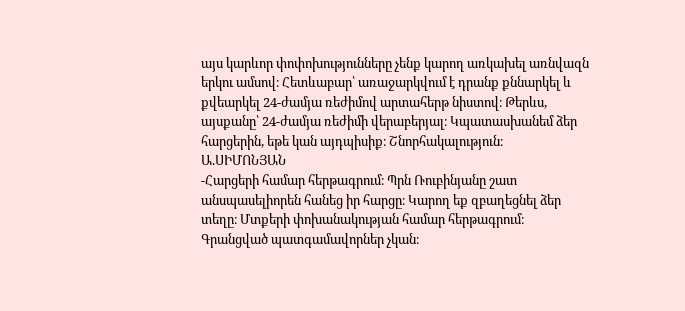այս կարևոր փոփոխությունները չենք կարող առկախել առնվազն երկու ամսով։ Հետևաբար՝ առաջարկվում է դրանք քննարկել և քվեարկել 24-ժամյա ռեժիմով արտահերթ նիստով։ Թերևս, այսքանը՝ 24-ժամյա ռեժիմի վերաբերյալ։ Կպատասխանեմ ձեր հարցերին, եթե կան այդպիսիք։ Շնորհակալություն։
Ա.ՍԻՄՈՆՅԱՆ
-Հարցերի համար հերթագրում։ Պրն Ռուբինյանը շատ անսպասելիորեն հանեց իր հարցը։ Կարող եք զբաղեցնել ձեր տեղը։ Մտքերի փոխանակության համար հերթագրում։ Գրանցված պատգամավորներ չկան։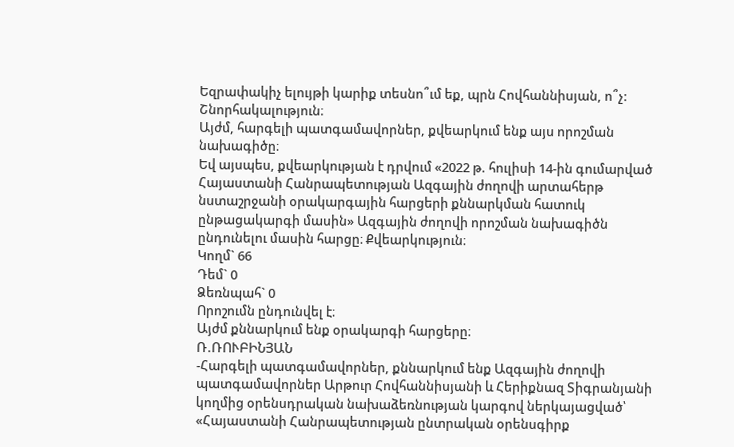Եզրափակիչ ելույթի կարիք տեսնո՞ւմ եք, պրն Հովհաննիսյան, ո՞չ: Շնորհակալություն։
Այժմ, հարգելի պատգամավորներ, քվեարկում ենք այս որոշման նախագիծը։
Եվ այսպես, քվեարկության է դրվում «2022 թ. հուլիսի 14-ին գումարված Հայաստանի Հանրապետության Ազգային ժողովի արտահերթ նստաշրջանի օրակարգային հարցերի քննարկման հատուկ ընթացակարգի մասին» Ազգային ժողովի որոշման նախագիծն ընդունելու մասին հարցը։ Քվեարկություն։
Կողմ` 66
Դեմ` 0
Ձեռնպահ` 0
Որոշումն ընդունվել է։
Այժմ քննարկում ենք օրակարգի հարցերը։
Ռ.ՌՈՒԲԻՆՅԱՆ
-Հարգելի պատգամավորներ, քննարկում ենք Ազգային ժողովի պատգամավորներ Արթուր Հովհաննիսյանի և Հերիքնազ Տիգրանյանի կողմից օրենսդրական նախաձեռնության կարգով ներկայացված՝ «Հայաստանի Հանրապետության ընտրական օրենսգիրք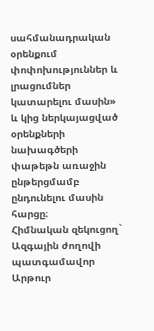սահմանադրական օրենքում փոփոխություններ և լրացումներ կատարելու մասին» և կից ներկայացված օրենքների նախագծերի փաթեթն առաջին ընթերցմամբ ընդունելու մասին հարցը։
Հիմնական զեկուցող` Ազգային ժողովի պատգամավոր Արթուր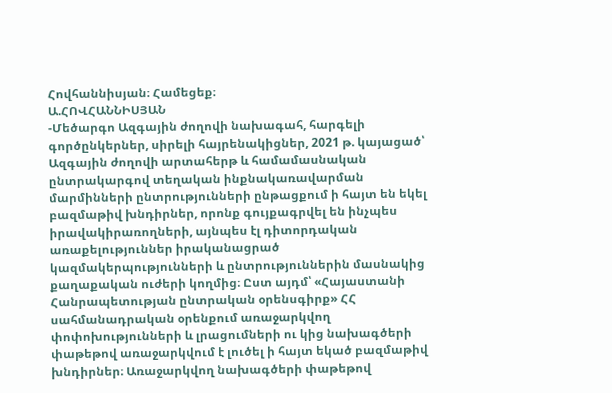Հովհաննիսյան։ Համեցեք։
Ա.ՀՈՎՀԱՆՆԻՍՅԱՆ
-Մեծարգո Ազգային ժողովի նախագահ, հարգելի գործընկերներ, սիրելի հայրենակիցներ, 2021 թ. կայացած՝ Ազգային ժողովի արտահերթ և համամասնական ընտրակարգով տեղական ինքնակառավարման մարմինների ընտրությունների ընթացքում ի հայտ են եկել բազմաթիվ խնդիրներ, որոնք գույքագրվել են ինչպես իրավակիրառողների, այնպես էլ դիտորդական առաքելություններ իրականացրած կազմակերպությունների և ընտրություններին մասնակից քաղաքական ուժերի կողմից։ Ըստ այդմ՝ «Հայաստանի Հանրապետության ընտրական օրենսգիրք» ՀՀ սահմանադրական օրենքում առաջարկվող փոփոխությունների և լրացումների ու կից նախագծերի փաթեթով առաջարկվում է լուծել ի հայտ եկած բազմաթիվ խնդիրներ։ Առաջարկվող նախագծերի փաթեթով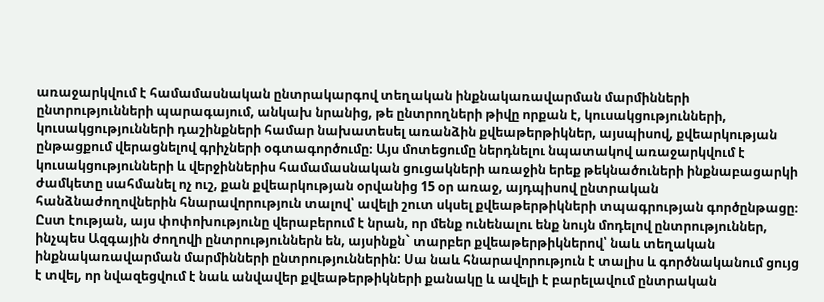առաջարկվում է համամասնական ընտրակարգով տեղական ինքնակառավարման մարմինների ընտրությունների պարագայում, անկախ նրանից, թե ընտրողների թիվը որքան է, կուսակցությունների, կուսակցությունների դաշինքների համար նախատեսել առանձին քվեաթերթիկներ, այսպիսով, քվեարկության ընթացքում վերացնելով գրիչների օգտագործումը։ Այս մոտեցումը ներդնելու նպատակով առաջարկվում է կուսակցությունների և վերջիններիս համամասնական ցուցակների առաջին երեք թեկնածուների ինքնաբացարկի ժամկետը սահմանել ոչ ուշ, քան քվեարկության օրվանից 15 օր առաջ, այդպիսով ընտրական հանձնաժողովներին հնարավորություն տալով՝ ավելի շուտ սկսել քվեաթերթիկների տպագրության գործընթացը։ Ըստ էության, այս փոփոխությունը վերաբերում է նրան, որ մենք ունենալու ենք նույն մոդելով ընտրություններ, ինչպես Ազգային ժողովի ընտրություններն են, այսինքն` տարբեր քվեաթերթիկներով՝ նաև տեղական ինքնակառավարման մարմինների ընտրություններին: Սա նաև հնարավորություն է տալիս և գործնականում ցույց է տվել, որ նվազեցվում է նաև անվավեր քվեաթերթիկների քանակը և ավելի է բարելավում ընտրական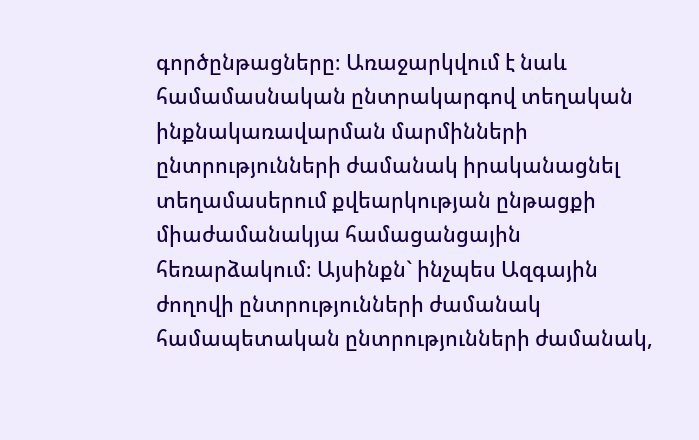գործընթացները։ Առաջարկվում է նաև համամասնական ընտրակարգով տեղական ինքնակառավարման մարմինների ընտրությունների ժամանակ իրականացնել տեղամասերում քվեարկության ընթացքի միաժամանակյա համացանցային հեռարձակում։ Այսինքն` ինչպես Ազգային ժողովի ընտրությունների ժամանակ համապետական ընտրությունների ժամանակ,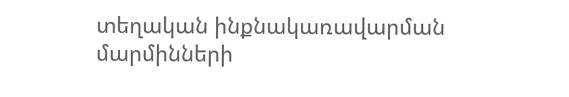տեղական ինքնակառավարման մարմինների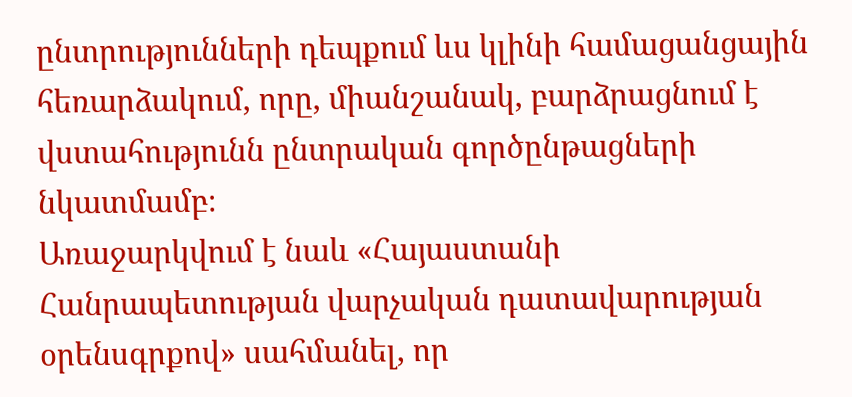ընտրությունների դեպքում ևս կլինի համացանցային հեռարձակում, որը, միանշանակ, բարձրացնում է վստահությունն ընտրական գործընթացների նկատմամբ։
Առաջարկվում է նաև «Հայաստանի Հանրապետության վարչական դատավարության օրենսգրքով» սահմանել, որ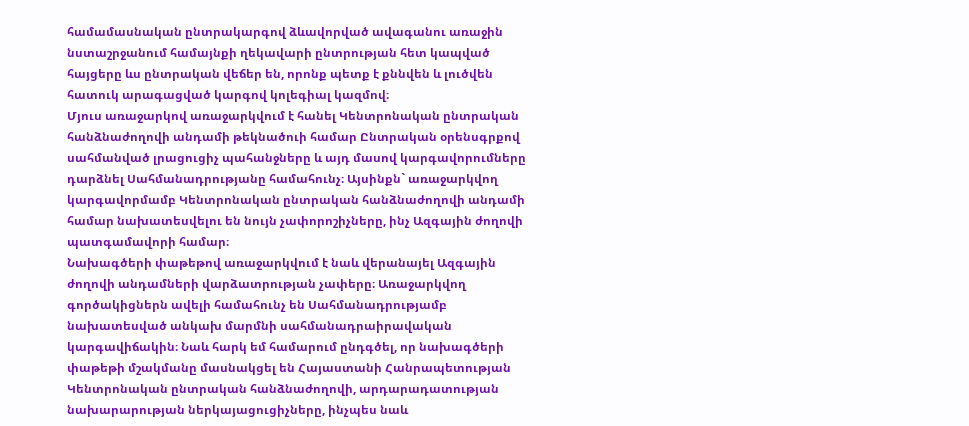համամասնական ընտրակարգով ձևավորված ավագանու առաջին նստաշրջանում համայնքի ղեկավարի ընտրության հետ կապված հայցերը ևս ընտրական վեճեր են, որոնք պետք է քննվեն և լուծվեն հատուկ արագացված կարգով կոլեգիալ կազմով։
Մյուս առաջարկով առաջարկվում է հանել Կենտրոնական ընտրական հանձնաժողովի անդամի թեկնածուի համար Ընտրական օրենսգրքով սահմանված լրացուցիչ պահանջները և այդ մասով կարգավորումները դարձնել Սահմանադրությանը համահունչ։ Այսինքն` առաջարկվող կարգավորմամբ Կենտրոնական ընտրական հանձնաժողովի անդամի համար նախատեսվելու են նույն չափորոշիչները, ինչ Ազգային ժողովի պատգամավորի համար։
Նախագծերի փաթեթով առաջարկվում է նաև վերանայել Ազգային ժողովի անդամների վարձատրության չափերը։ Առաջարկվող գործակիցներն ավելի համահունչ են Սահմանադրությամբ նախատեսված անկախ մարմնի սահմանադրաիրավական կարգավիճակին։ Նաև հարկ եմ համարում ընդգծել, որ նախագծերի փաթեթի մշակմանը մասնակցել են Հայաստանի Հանրապետության Կենտրոնական ընտրական հանձնաժողովի, արդարադատության նախարարության ներկայացուցիչները, ինչպես նաև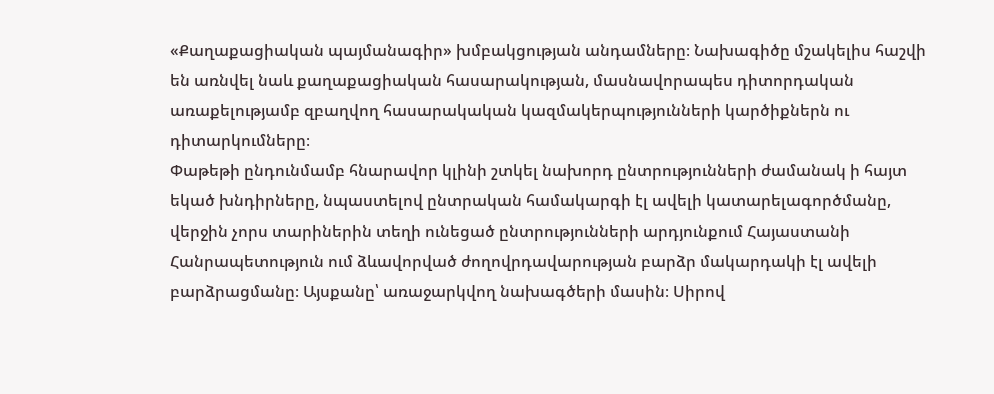«Քաղաքացիական պայմանագիր» խմբակցության անդամները։ Նախագիծը մշակելիս հաշվի են առնվել նաև քաղաքացիական հասարակության, մասնավորապես դիտորդական առաքելությամբ զբաղվող հասարակական կազմակերպությունների կարծիքներն ու դիտարկումները։
Փաթեթի ընդունմամբ հնարավոր կլինի շտկել նախորդ ընտրությունների ժամանակ ի հայտ եկած խնդիրները, նպաստելով ընտրական համակարգի էլ ավելի կատարելագործմանը, վերջին չորս տարիներին տեղի ունեցած ընտրությունների արդյունքում Հայաստանի Հանրապետություն ում ձևավորված ժողովրդավարության բարձր մակարդակի էլ ավելի բարձրացմանը։ Այսքանը՝ առաջարկվող նախագծերի մասին։ Սիրով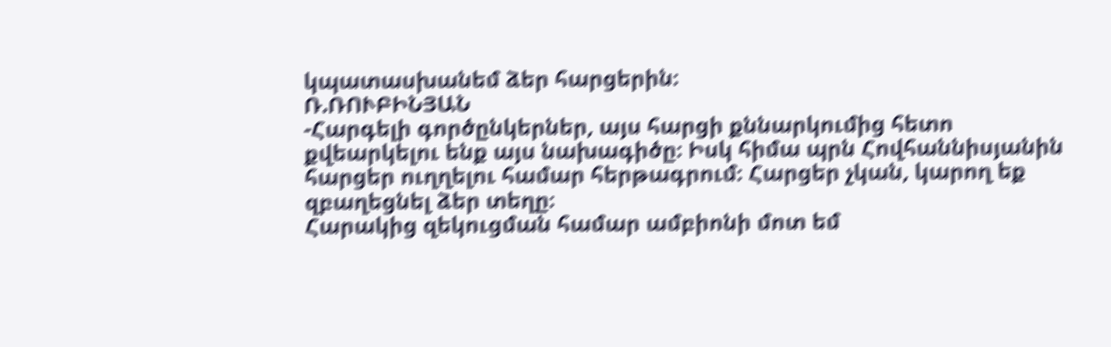կպատասխանեմ ձեր հարցերին։
Ռ.ՌՈՒԲԻՆՅԱՆ
-Հարգելի գործընկերներ, այս հարցի քննարկումից հետո քվեարկելու ենք այս նախագիծը։ Իսկ հիմա պրն Հովհաննիսյանին հարցեր ուղղելու համար հերթագրում։ Հարցեր չկան, կարող եք զբաղեցնել ձեր տեղը։
Հարակից զեկուցման համար ամբիոնի մոտ եմ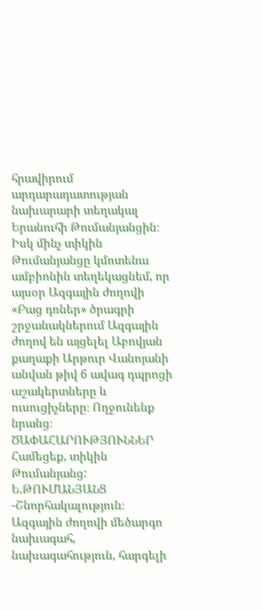հրավիրում արդարադատության նախարարի տեղակալ Երանուհի Թումանյանցին։
Իսկ մինչ տիկին Թումանյանցը կմոտենա ամբիոնին տեղեկացնեմ, որ այսօր Ազգային ժողովի «Բաց դռներ» ծրագրի շրջանակներում Ազգային ժողով են այցելել Աբովյան քաղաքի Արթուր Վանոյանի անվան թիվ 6 ավագ դպրոցի աշակերտները և ուսուցիչները։ Ողջունենք նրանց։
ԾԱՓԱՀԱՐՈՒԹՅՈՒՆՆԵՐ
Համեցեք, տիկին Թումանյանց:
Ե.ԹՈՒՄԱՆՅԱՆՑ
-Շնորհակալություն։ Ազգային ժողովի մեծարգո նախագահ, նախագահություն, հարգելի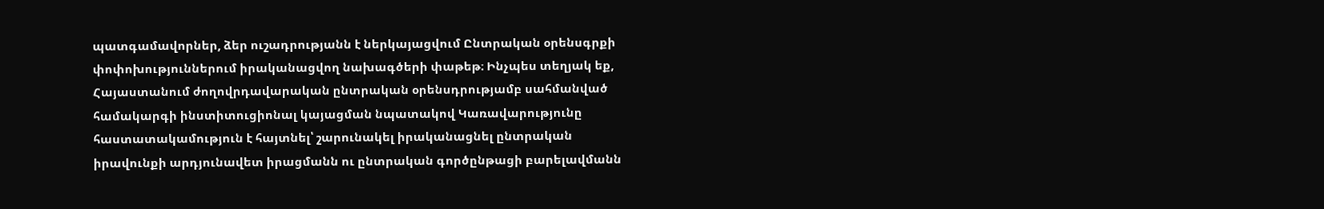պատգամավորներ, ձեր ուշադրությանն է ներկայացվում Ընտրական օրենսգրքի փոփոխություններում իրականացվող նախագծերի փաթեթ։ Ինչպես տեղյակ եք, Հայաստանում ժողովրդավարական ընտրական օրենսդրությամբ սահմանված համակարգի ինստիտուցիոնալ կայացման նպատակով Կառավարությունը հաստատակամություն է հայտնել՝ շարունակել իրականացնել ընտրական իրավունքի արդյունավետ իրացմանն ու ընտրական գործընթացի բարելավմանն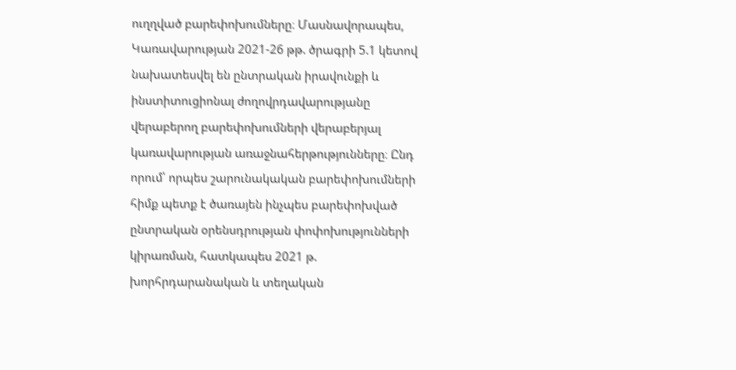ուղղված բարեփոխումները։ Մասնավորապես, Կառավարության 2021-26 թթ. ծրագրի 5.1 կետով նախատեսվել են ընտրական իրավունքի և ինստիտուցիոնալ ժողովրդավարությանը վերաբերող բարեփոխումների վերաբերյալ կառավարության առաջնահերթությունները։ Ընդ որում՝ որպես շարունակական բարեփոխումների հիմք պետք է ծառայեն ինչպես բարեփոխված ընտրական օրենսդրության փոփոխությունների կիրառման, հատկապես 2021 թ. խորհրդարանական և տեղական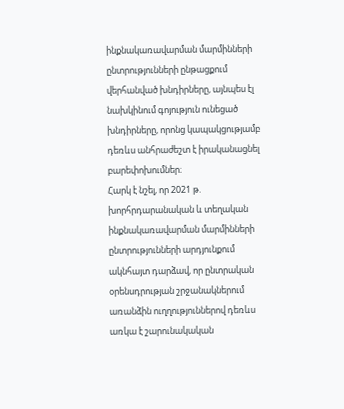ինքնակառավարման մարմինների ընտրությունների ընթացքում վերհանված խնդիրները, այնպես էլ նախկինում գոյություն ունեցած խնդիրները, որոնց կապակցությամբ դեռևս անհրաժեշտ է իրականացնել բարեփոխումներ։
Հարկ է նշել, որ 2021 թ. խորհրդարանական և տեղական ինքնակառավարման մարմինների ընտրությունների արդյունքում ակնհայտ դարձավ, որ ընտրական օրենսդրության շրջանակներում առանձին ուղղություններով դեռևս առկա է շարունակական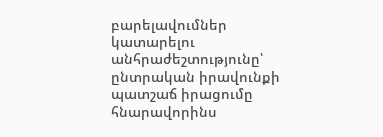բարելավումներ կատարելու անհրաժեշտությունը՝ ընտրական իրավունքի պատշաճ իրացումը հնարավորինս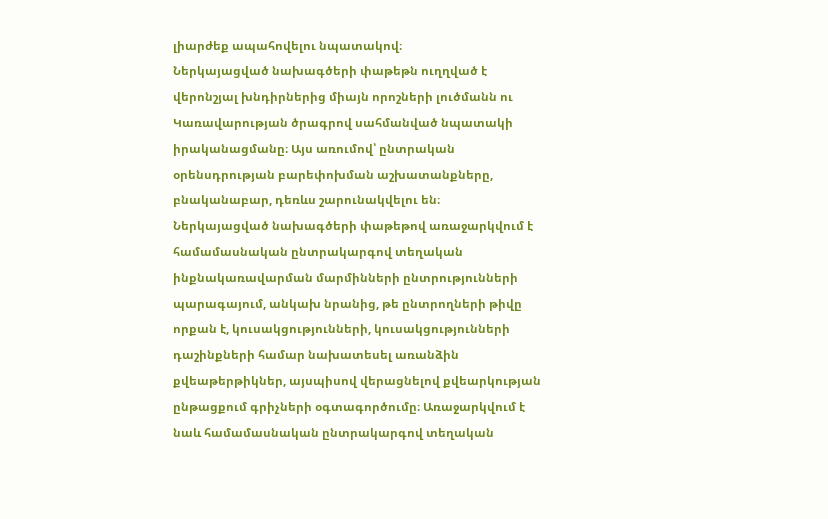լիարժեք ապահովելու նպատակով։
Ներկայացված նախագծերի փաթեթն ուղղված է վերոնշյալ խնդիրներից միայն որոշների լուծմանն ու Կառավարության ծրագրով սահմանված նպատակի իրականացմանը։ Այս առումով՝ ընտրական օրենսդրության բարեփոխման աշխատանքները, բնականաբար, դեռևս շարունակվելու են։
Ներկայացված նախագծերի փաթեթով առաջարկվում է համամասնական ընտրակարգով տեղական ինքնակառավարման մարմինների ընտրությունների պարագայում, անկախ նրանից, թե ընտրողների թիվը որքան է, կուսակցությունների, կուսակցությունների դաշինքների համար նախատեսել առանձին քվեաթերթիկներ, այսպիսով վերացնելով քվեարկության ընթացքում գրիչների օգտագործումը։ Առաջարկվում է նաև համամասնական ընտրակարգով տեղական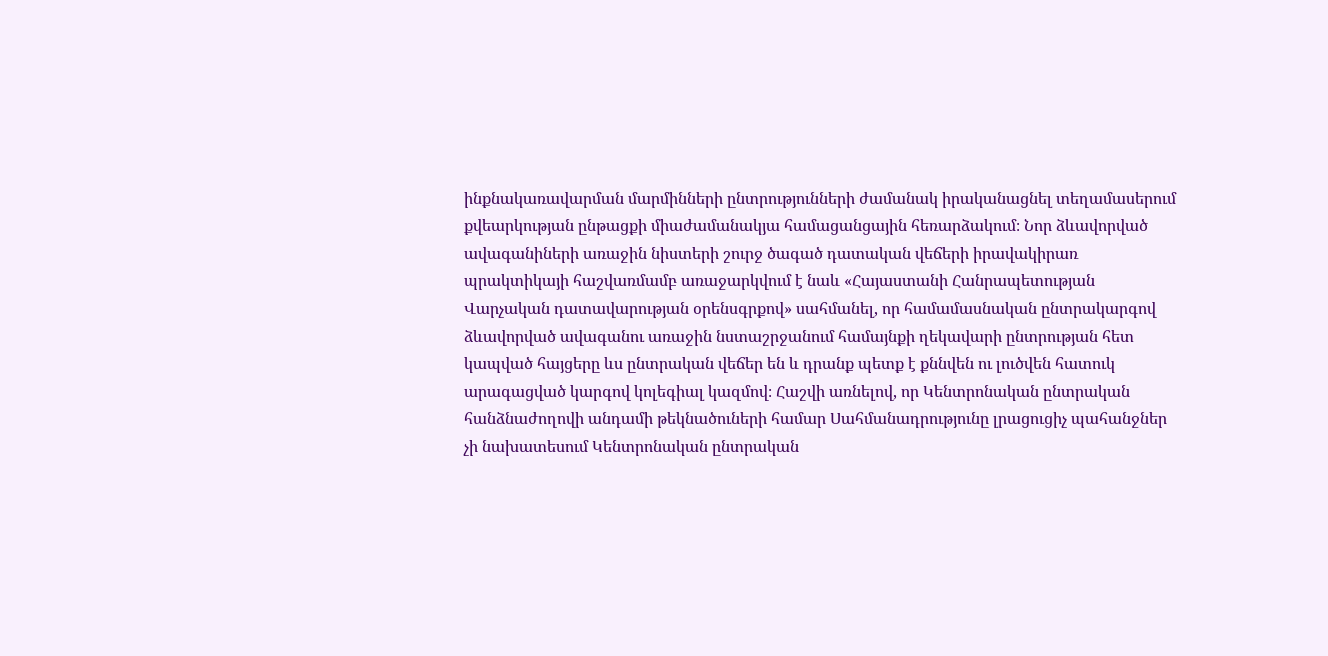ինքնակառավարման մարմինների ընտրությունների ժամանակ իրականացնել տեղամասերում քվեարկության ընթացքի միաժամանակյա համացանցային հեռարձակում։ Նոր ձևավորված ավագանիների առաջին նիստերի շուրջ ծագած դատական վեճերի իրավակիրառ պրակտիկայի հաշվառմամբ առաջարկվում է նաև «Հայաստանի Հանրապետության Վարչական դատավարության օրենսգրքով» սահմանել, որ համամասնական ընտրակարգով ձևավորված ավագանու առաջին նստաշրջանում համայնքի ղեկավարի ընտրության հետ կապված հայցերը ևս ընտրական վեճեր են և դրանք պետք է քննվեն ու լուծվեն հատուկ արագացված կարգով կոլեգիալ կազմով։ Հաշվի առնելով, որ Կենտրոնական ընտրական հանձնաժողովի անդամի թեկնածուների համար Սահմանադրությունը լրացուցիչ պահանջներ չի նախատեսում Կենտրոնական ընտրական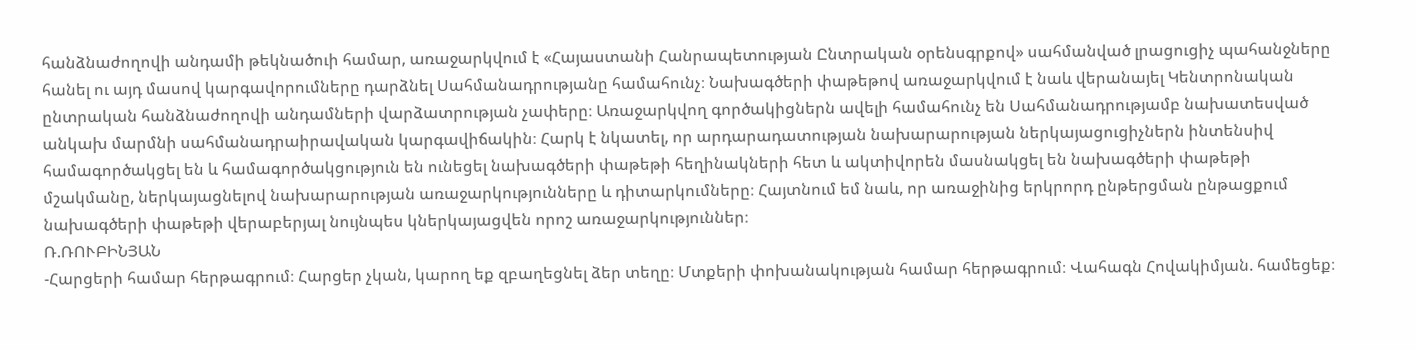հանձնաժողովի անդամի թեկնածուի համար, առաջարկվում է «Հայաստանի Հանրապետության Ընտրական օրենսգրքով» սահմանված լրացուցիչ պահանջները հանել ու այդ մասով կարգավորումները դարձնել Սահմանադրությանը համահունչ։ Նախագծերի փաթեթով առաջարկվում է նաև վերանայել Կենտրոնական ընտրական հանձնաժողովի անդամների վարձատրության չափերը։ Առաջարկվող գործակիցներն ավելի համահունչ են Սահմանադրությամբ նախատեսված անկախ մարմնի սահմանադրաիրավական կարգավիճակին։ Հարկ է նկատել, որ արդարադատության նախարարության ներկայացուցիչներն ինտենսիվ համագործակցել են և համագործակցություն են ունեցել նախագծերի փաթեթի հեղինակների հետ և ակտիվորեն մասնակցել են նախագծերի փաթեթի մշակմանը, ներկայացնելով նախարարության առաջարկությունները և դիտարկումները։ Հայտնում եմ նաև, որ առաջինից երկրորդ ընթերցման ընթացքում նախագծերի փաթեթի վերաբերյալ նույնպես կներկայացվեն որոշ առաջարկություններ։
Ռ.ՌՈՒԲԻՆՅԱՆ
-Հարցերի համար հերթագրում։ Հարցեր չկան, կարող եք զբաղեցնել ձեր տեղը։ Մտքերի փոխանակության համար հերթագրում։ Վահագն Հովակիմյան. համեցեք։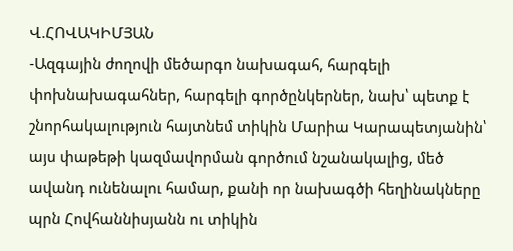Վ.ՀՈՎԱԿԻՄՅԱՆ
-Ազգային ժողովի մեծարգո նախագահ, հարգելի փոխնախագահներ, հարգելի գործընկերներ, նախ՝ պետք է շնորհակալություն հայտնեմ տիկին Մարիա Կարապետյանին՝ այս փաթեթի կազմավորման գործում նշանակալից, մեծ ավանդ ունենալու համար, քանի որ նախագծի հեղինակները պրն Հովհաննիսյանն ու տիկին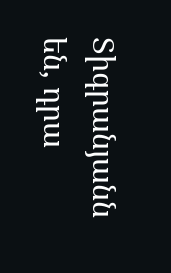Տիգրանյանն են, դրա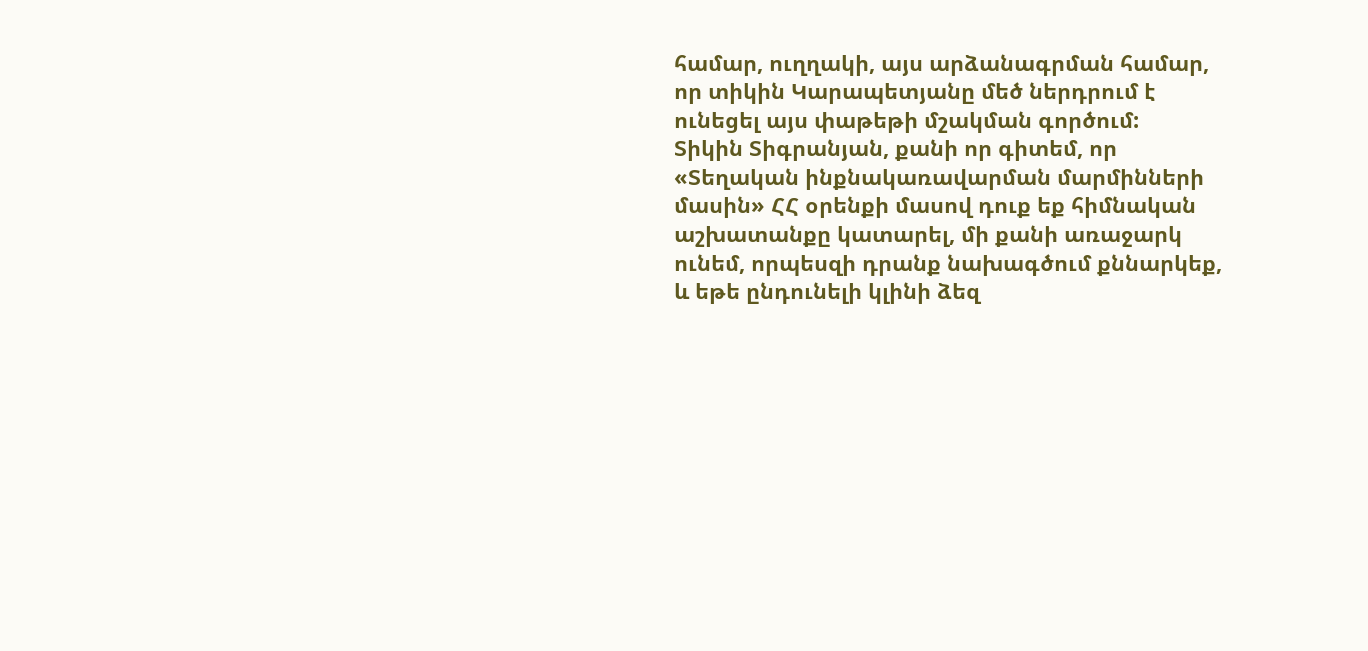համար, ուղղակի, այս արձանագրման համար, որ տիկին Կարապետյանը մեծ ներդրում է ունեցել այս փաթեթի մշակման գործում:
Տիկին Տիգրանյան, քանի որ գիտեմ, որ «Տեղական ինքնակառավարման մարմինների մասին» ՀՀ օրենքի մասով դուք եք հիմնական աշխատանքը կատարել, մի քանի առաջարկ ունեմ, որպեսզի դրանք նախագծում քննարկեք, և եթե ընդունելի կլինի ձեզ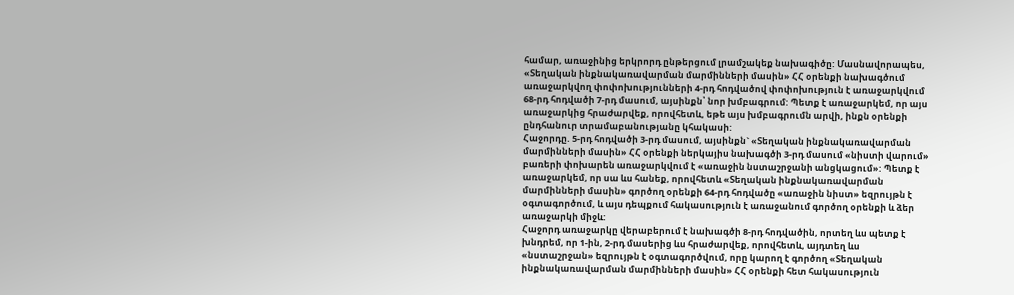համար, առաջինից երկրորդ ընթերցում լրամշակեք նախագիծը: Մասնավորապես, «Տեղական ինքնակառավարման մարմինների մասին» ՀՀ օրենքի նախագծում առաջարկվող փոփոխությունների 4-րդ հոդվածով փոփոխություն է առաջարկվում 68-րդ հոդվածի 7-րդ մասում, այսինքն՝ նոր խմբագրում: Պետք է առաջարկեմ, որ այս առաջարկից հրաժարվեք, որովհետև, եթե այս խմբագրումն արվի, ինքն օրենքի ընդհանուր տրամաբանությանը կհակասի:
Հաջորդը. 5-րդ հոդվածի 3-րդ մասում, այսինքն` «Տեղական ինքնակառավարման մարմինների մասին» ՀՀ օրենքի ներկայիս նախագծի 3-րդ մասում «նիստի վարում» բառերի փոխարեն առաջարկվում է «առաջին նստաշրջանի անցկացում»: Պետք է առաջարկեմ, որ սա ևս հանեք, որովհետև «Տեղական ինքնակառավարման մարմինների մասին» գործող օրենքի 64-րդ հոդվածը «առաջին նիստ» եզրույթն է օգտագործում, և այս դեպքում հակասություն է առաջանում գործող օրենքի և ձեր առաջարկի միջև:
Հաջորդ առաջարկը վերաբերում է նախագծի 8-րդ հոդվածին, որտեղ ևս պետք է խնդրեմ, որ 1-ին, 2-րդ մասերից ևս հրաժարվեք, որովհետև, այդտեղ ևս «նստաշրջան» եզրույթն է օգտագործվում, որը կարող է գործող «Տեղական ինքնակառավարման մարմինների մասին» ՀՀ օրենքի հետ հակասություն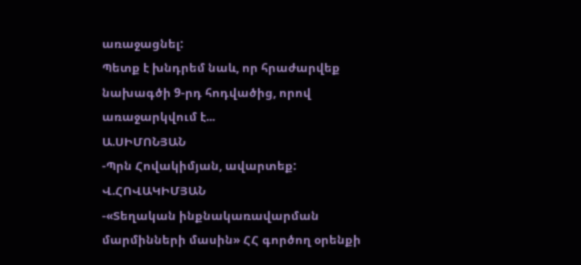առաջացնել:
Պետք է խնդրեմ նաև, որ հրաժարվեք նախագծի 9-րդ հոդվածից, որով առաջարկվում է...
Ա.ՍԻՄՈՆՅԱՆ
-Պրն Հովակիմյան, ավարտեք:
Վ.ՀՈՎԱԿԻՄՅԱՆ
-«Տեղական ինքնակառավարման մարմինների մասին» ՀՀ գործող օրենքի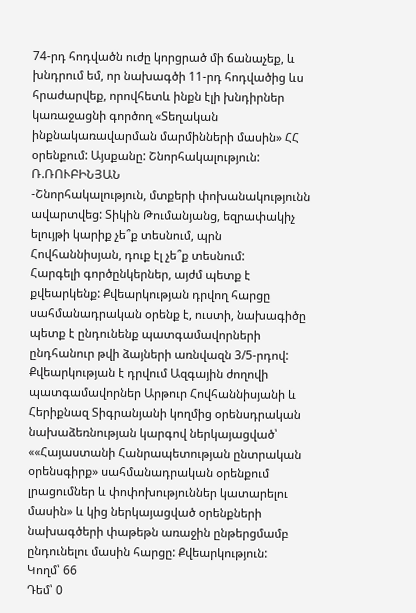74-րդ հոդվածն ուժը կորցրած մի ճանաչեք, և խնդրում եմ, որ նախագծի 11-րդ հոդվածից ևս հրաժարվեք, որովհետև ինքն էլի խնդիրներ կառաջացնի գործող «Տեղական ինքնակառավարման մարմինների մասին» ՀՀ օրենքում: Այսքանը: Շնորհակալություն:
Ռ.ՌՈՒԲԻՆՅԱՆ
-Շնորհակալություն, մտքերի փոխանակությունն ավարտվեց: Տիկին Թումանյանց, եզրափակիչ ելույթի կարիք չե՞ք տեսնում, պրն Հովհաննիսյան, դուք էլ չե՞ք տեսնում:
Հարգելի գործընկերներ, այժմ պետք է քվեարկենք: Քվեարկության դրվող հարցը սահմանադրական օրենք է, ուստի, նախագիծը պետք է ընդունենք պատգամավորների ընդհանուր թվի ձայների առնվազն 3/5-րդով: Քվեարկության է դրվում Ազգային ժողովի պատգամավորներ Արթուր Հովհաննիսյանի և Հերիքնազ Տիգրանյանի կողմից օրենսդրական նախաձեռնության կարգով ներկայացված՝ ««Հայաստանի Հանրապետության ընտրական օրենսգիրք» սահմանադրական օրենքում լրացումներ և փոփոխություններ կատարելու մասին» և կից ներկայացված օրենքների նախագծերի փաթեթն առաջին ընթերցմամբ ընդունելու մասին հարցը: Քվեարկություն:
Կողմ՝ 66
Դեմ՝ 0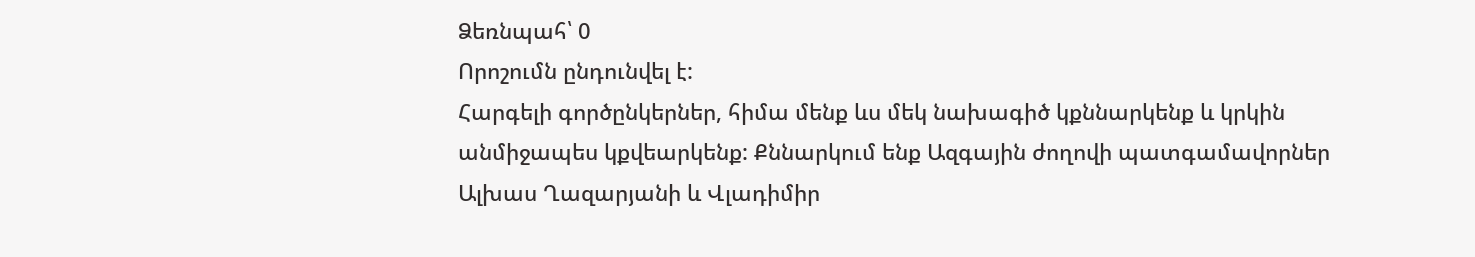Ձեռնպահ՝ 0
Որոշումն ընդունվել է:
Հարգելի գործընկերներ, հիմա մենք ևս մեկ նախագիծ կքննարկենք և կրկին անմիջապես կքվեարկենք: Քննարկում ենք Ազգային ժողովի պատգամավորներ Ալխաս Ղազարյանի և Վլադիմիր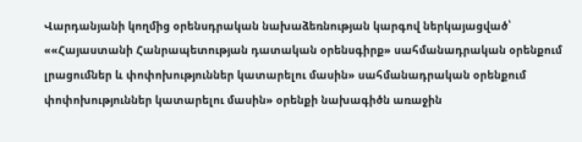Վարդանյանի կողմից օրենսդրական նախաձեռնության կարգով ներկայացված՝ ««Հայաստանի Հանրապետության դատական օրենսգիրք» սահմանադրական օրենքում լրացումներ և փոփոխություններ կատարելու մասին» սահմանադրական օրենքում փոփոխություններ կատարելու մասին» օրենքի նախագիծն առաջին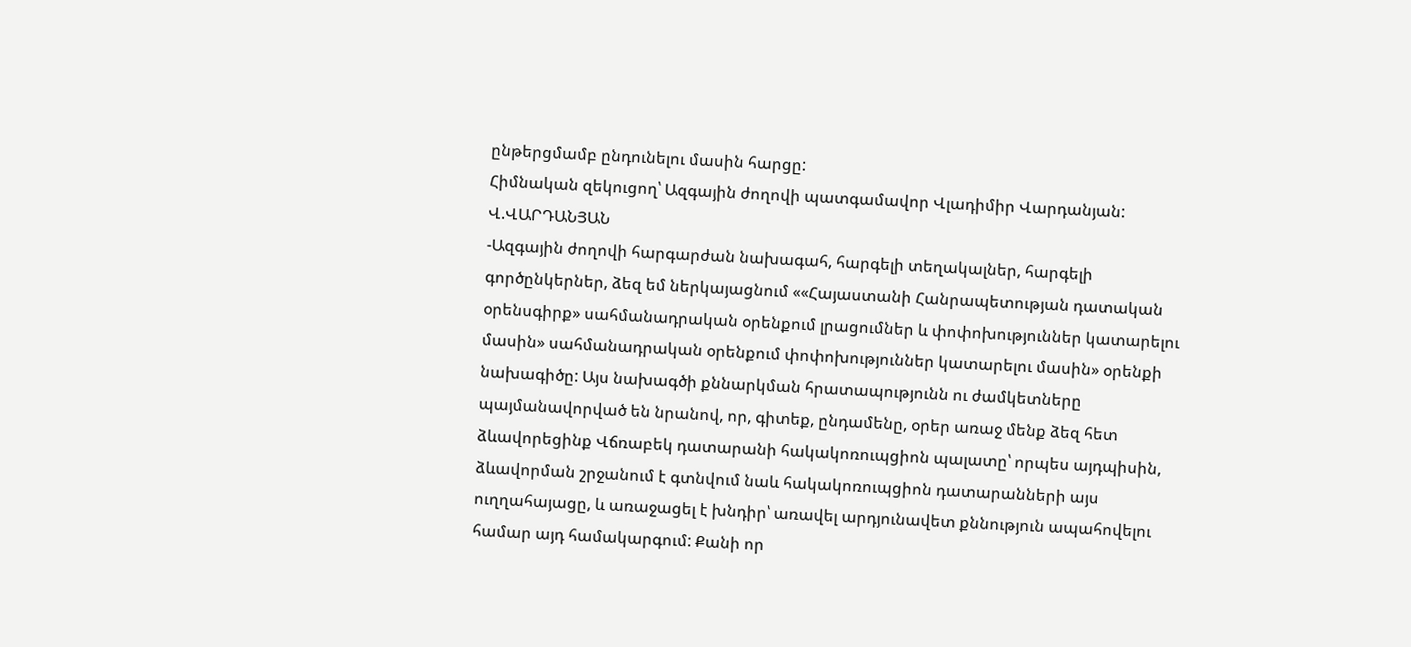ընթերցմամբ ընդունելու մասին հարցը:
Հիմնական զեկուցող՝ Ազգային ժողովի պատգամավոր Վլադիմիր Վարդանյան:
Վ.ՎԱՐԴԱՆՅԱՆ
-Ազգային ժողովի հարգարժան նախագահ, հարգելի տեղակալներ, հարգելի գործընկերներ, ձեզ եմ ներկայացնում ««Հայաստանի Հանրապետության դատական օրենսգիրք» սահմանադրական օրենքում լրացումներ և փոփոխություններ կատարելու մասին» սահմանադրական օրենքում փոփոխություններ կատարելու մասին» օրենքի նախագիծը: Այս նախագծի քննարկման հրատապությունն ու ժամկետները պայմանավորված են նրանով, որ, գիտեք, ընդամենը, օրեր առաջ մենք ձեզ հետ ձևավորեցինք Վճռաբեկ դատարանի հակակոռուպցիոն պալատը՝ որպես այդպիսին, ձևավորման շրջանում է գտնվում նաև հակակոռուպցիոն դատարանների այս ուղղահայացը, և առաջացել է խնդիր՝ առավել արդյունավետ քննություն ապահովելու համար այդ համակարգում: Քանի որ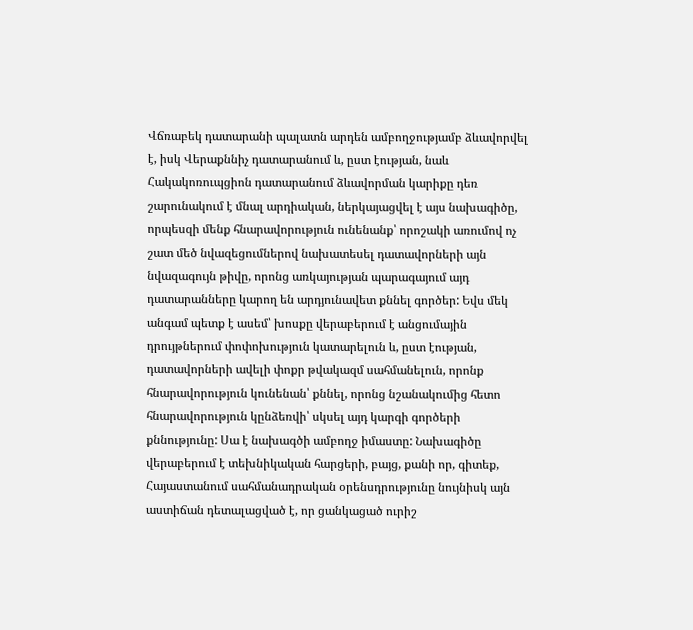Վճռաբեկ դատարանի պալատն արդեն ամբողջությամբ ձևավորվել է, իսկ Վերաքննիչ դատարանում և, ըստ էության, նաև Հակակոռուպցիոն դատարանում ձևավորման կարիքը դեռ շարունակում է մնալ արդիական, ներկայացվել է այս նախագիծը, որպեսզի մենք հնարավորություն ունենանք՝ որոշակի առումով ոչ շատ մեծ նվազեցումներով նախատեսել դատավորների այն նվազագույն թիվը, որոնց առկայության պարագայում այդ դատարանները կարող են արդյունավետ քննել գործեր: Եվս մեկ անգամ պետք է ասեմ՝ խոսքը վերաբերում է անցումային դրույթներում փոփոխություն կատարելուն և, ըստ էության, դատավորների ավելի փոքր թվակազմ սահմանելուն, որոնք հնարավորություն կունենան՝ քննել, որոնց նշանակումից հետո հնարավորություն կընձեռվի՝ սկսել այդ կարգի գործերի քննությունը: Սա է նախագծի ամբողջ իմաստը: Նախագիծը վերաբերում է տեխնիկական հարցերի, բայց, քանի որ, գիտեք, Հայաստանում սահմանադրական օրենսդրությունը նույնիսկ այն աստիճան դետալացված է, որ ցանկացած ուրիշ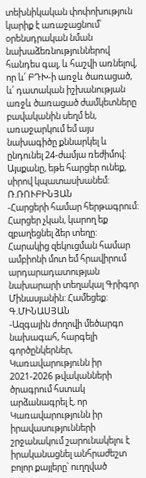տեխնիկական փոփոխություն կարիք է առաջացնում՝ օրենսդրական նման նախաձեռնություններով հանդես գալ, և հաշվի առնելով, որ և՛ ԲԴԽ-ի առջև ծառացած, և՛ դատական իշխանության առջև ծառացած ժամկետները բավականին սեղմ են, առաջարկում եմ այս նախագիծը քննարկել և ընդունել 24-ժամյա ռեժիմով: Այսքանը, եթե հարցեր ունեք, սիրով կպատասխանեմ:
Ռ.ՌՈՒԲԻՆՅԱՆ
-Հարցերի համար հերթագրում: Հարցեր չկան, կարող եք զբաղեցնել ձեր տեղը:
Հարակից զեկուցման համար ամբիոնի մոտ եմ հրավիրում արդարադատության նախարարի տեղակալ Գրիգոր Մինասյանին: Համեցեք:
Գ.ՄԻՆԱՍՅԱՆ
-Ազգային ժողովի մեծարգո նախագահ, հարգելի գործընկերներ, Կառավարությունն իր 2021-2026 թվականների ծրագրում հստակ արձանագրել է, որ Կառավարությունն իր իրավասությունների շրջանակում շարունակելու է իրականացնել անհրաժեշտ բոլոր քայլերը՝ ուղղված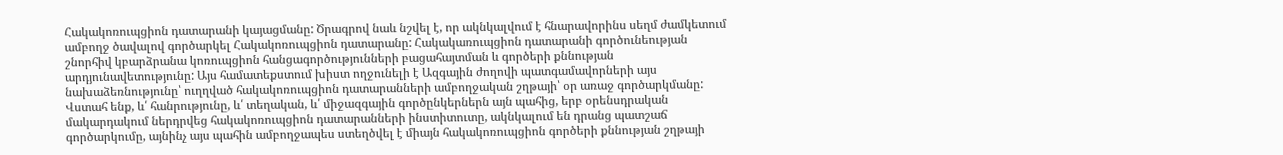Հակակոռուպցիոն դատարանի կայացմանը: Ծրագրով նաև նշվել է, որ ակնկալվում է հնարավորինս սեղմ ժամկետում ամբողջ ծավալով գործարկել Հակակոռուպցիոն դատարանը: Հակակառուպցիոն դատարանի գործունեության շնորհիվ կբարձրանա կոռուպցիոն հանցագործությունների բացահայտման և գործերի քննության արդյունավետությունը: Այս համատեքստում խիստ ողջունելի է Ազգային ժողովի պատգամավորների այս նախաձեռնությունը՝ ուղղված հակակոռուպցիոն դատարանների ամբողջական շղթայի՝ օր առաջ գործարկմանը: Վստահ ենք, և՛ հանրությունը, և՛ տեղական, և՛ միջազգային գործընկերներն այն պահից, երբ օրենսդրական մակարդակում ներդրվեց հակակոռուպցիոն դատարանների ինստիտուտը, ակնկալում են դրանց պատշաճ գործարկումը, այնինչ այս պահին ամբողջապես ստեղծվել է միայն հակակոռուպցիոն գործերի քննության շղթայի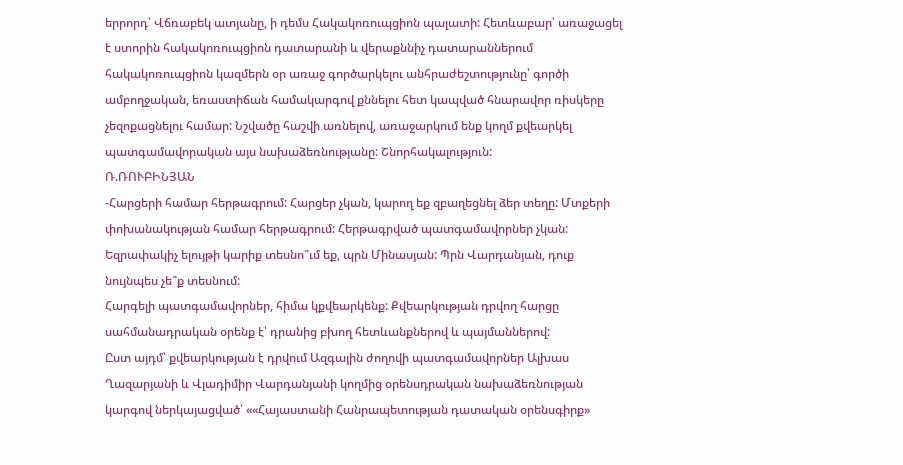երրորդ՝ Վճռաբեկ ատյանը, ի դեմս Հակակոռուպցիոն պալատի: Հետևաբար՝ առաջացել է ստորին հակակոռուպցիոն դատարանի և վերաքննիչ դատարաններում հակակոռուպցիոն կազմերն օր առաջ գործարկելու անհրաժեշտությունը՝ գործի ամբողջական, եռաստիճան համակարգով քննելու հետ կապված հնարավոր ռիսկերը չեզոքացնելու համար: Նշվածը հաշվի առնելով, առաջարկում ենք կողմ քվեարկել պատգամավորական այս նախաձեռնությանը: Շնորհակալություն:
Ռ.ՌՈՒԲԻՆՅԱՆ
-Հարցերի համար հերթագրում: Հարցեր չկան, կարող եք զբաղեցնել ձեր տեղը: Մտքերի փոխանակության համար հերթագրում: Հերթագրված պատգամավորներ չկան: Եզրափակիչ ելույթի կարիք տեսնո՞ւմ եք, պրն Մինասյան: Պրն Վարդանյան, դուք նույնպես չե՞ք տեսնում:
Հարգելի պատգամավորներ, հիմա կքվեարկենք: Քվեարկության դրվող հարցը սահմանադրական օրենք է՝ դրանից բխող հետևանքներով և պայմաններով:
Ըստ այդմ՝ քվեարկության է դրվում Ազգային ժողովի պատգամավորներ Ալխաս Ղազարյանի և Վլադիմիր Վարդանյանի կողմից օրենսդրական նախաձեռնության կարգով ներկայացված՝ ««Հայաստանի Հանրապետության դատական օրենսգիրք»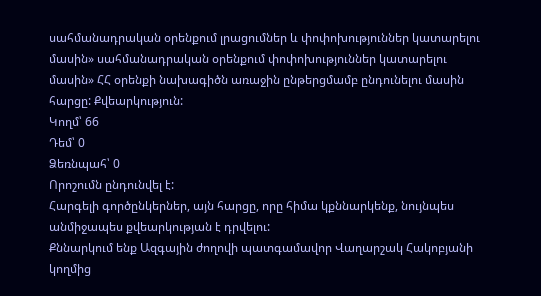սահմանադրական օրենքում լրացումներ և փոփոխություններ կատարելու մասին» սահմանադրական օրենքում փոփոխություններ կատարելու մասին» ՀՀ օրենքի նախագիծն առաջին ընթերցմամբ ընդունելու մասին հարցը: Քվեարկություն:
Կողմ՝ 66
Դեմ՝ 0
Ձեռնպահ՝ 0
Որոշումն ընդունվել է:
Հարգելի գործընկերներ, այն հարցը, որը հիմա կքննարկենք, նույնպես անմիջապես քվեարկության է դրվելու:
Քննարկում ենք Ազգային ժողովի պատգամավոր Վաղարշակ Հակոբյանի կողմից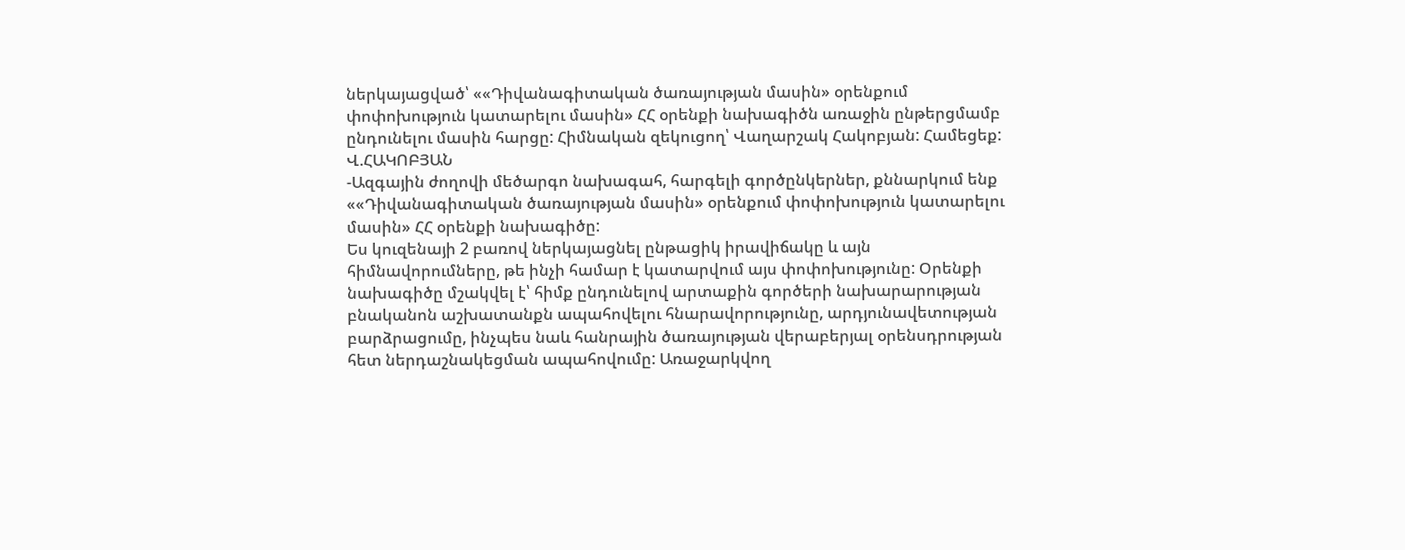ներկայացված՝ ««Դիվանագիտական ծառայության մասին» օրենքում փոփոխություն կատարելու մասին» ՀՀ օրենքի նախագիծն առաջին ընթերցմամբ ընդունելու մասին հարցը: Հիմնական զեկուցող՝ Վաղարշակ Հակոբյան: Համեցեք:
Վ.ՀԱԿՈԲՅԱՆ
-Ազգային ժողովի մեծարգո նախագահ, հարգելի գործընկերներ, քննարկում ենք ««Դիվանագիտական ծառայության մասին» օրենքում փոփոխություն կատարելու մասին» ՀՀ օրենքի նախագիծը:
Ես կուզենայի 2 բառով ներկայացնել ընթացիկ իրավիճակը և այն հիմնավորումները, թե ինչի համար է կատարվում այս փոփոխությունը: Օրենքի նախագիծը մշակվել է՝ հիմք ընդունելով արտաքին գործերի նախարարության բնականոն աշխատանքն ապահովելու հնարավորությունը, արդյունավետության բարձրացումը, ինչպես նաև հանրային ծառայության վերաբերյալ օրենսդրության հետ ներդաշնակեցման ապահովումը: Առաջարկվող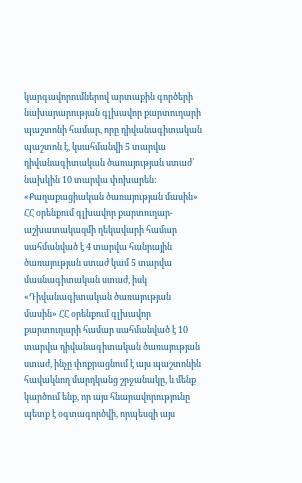կարգավորումներով արտաքին գործերի նախարարության գլխավոր քարտուղարի պաշտոնի համար, որը դիվանագիտական պաշտոն է, կսահմանվի 5 տարվա դիվանագիտական ծառայության ստաժ՝ նախկին 10 տարվա փոխարեն: «Քաղաքացիական ծառայության մասին» ՀՀ օրենքում գլխավոր քարտուղար-աշխատակազմի ղեկավարի համար սահմանված է 4 տարվա հանրային ծառայության ստաժ կամ 5 տարվա մասնագիտական ստաժ, իսկ «Դիվանագիտական ծառայության մասին» ՀՀ օրենքում գլխավոր քարտուղարի համար սահմանված է 10 տարվա դիվանագիտական ծառայության ստաժ, ինչը փոքրացնում է այս պաշտոնին հավակնող մարդկանց շրջանակը, և մենք կարծում ենք, որ այս հնարավորությունը պետք է օգտագործվի, որպեսզի այս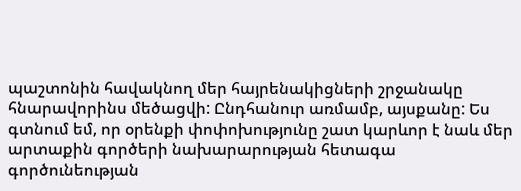պաշտոնին հավակնող մեր հայրենակիցների շրջանակը հնարավորինս մեծացվի: Ընդհանուր առմամբ, այսքանը: Ես գտնում եմ, որ օրենքի փոփոխությունը շատ կարևոր է նաև մեր արտաքին գործերի նախարարության հետագա գործունեության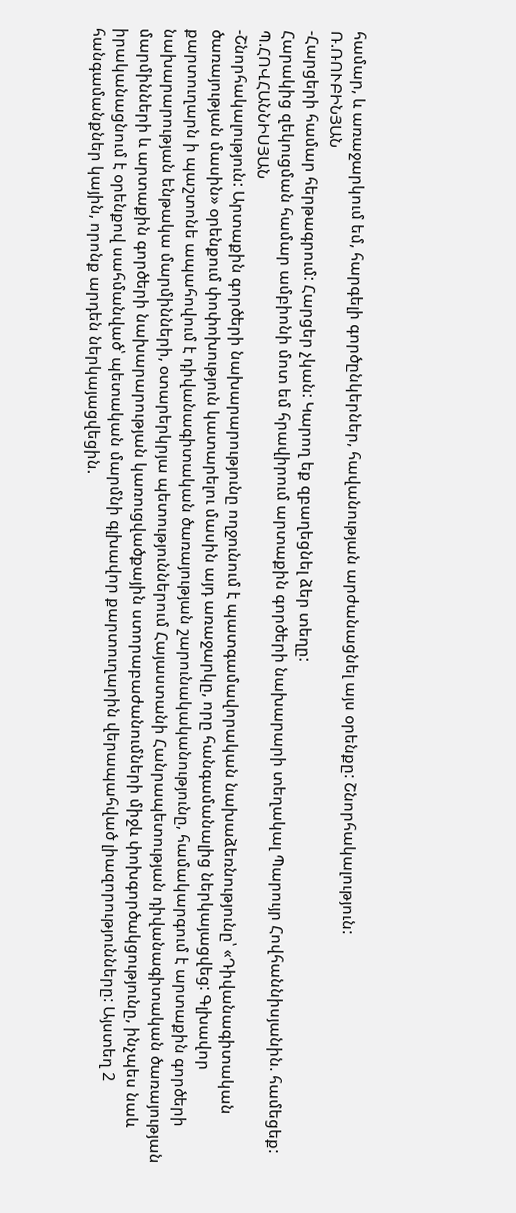համար, և առաջարկում եմ, հարգելի գործընկերներ, հավանության արժանացնել այս օրենքը: Շնորհակալություն:
Ռ.ՌՈՒԲԻՆՅԱՆ
-Հարցերի համար հերթագրում: Հարցեր չկան: Կարող եք զբաղեցնել ձեր տեղը:
Հարակից զեկուցման համար ամբիոնի մոտ եմ հրավիրում արտաքին գործերի նախարարի տեղակալ Պարույր Հովհաննիսյանին. համեցեք:
Պ.ՀՈՎՀԱՆՆԻՍՅԱՆ
-Շնորհակալություն: Արտաքին գործերի նախարարությունը ողջունում է պատգամավորական նախաձեռնությունը՝ «Դիվանագիտական ծառայության մասին» օրենքում փոփոխություն կատարելու մասին այդ առաջարկը, որը հանգամանալից ներկայացվեց: Գլխավոր քարտուղարն ի պաշտոնե ապահովում է դիվանագիտական ծառայության շարունակականությունը, համակարգում է արտաքին գործերի նախարարության ենթակա մարմինների, օտարերկրյա պետություններում Հայաստանի Հանրապետության դիվանագիտական ծառայության մարմինների և արտաքին գործերի նախարարության կառուցվածքային ստորաբաժանումների միջև փոխգործակցությունը, ինչպես նաև իրականացնում է օրենքով սահմանված՝ պետական մարմնի գլխավոր քարտուղարին վերապահված լիազորությունները: Այստեղ 2 հանգամանքներ կային, որոնք արդեն ներկայացվեցին.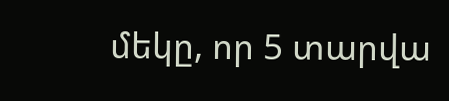մեկը, որ 5 տարվա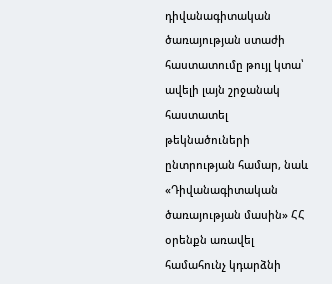դիվանագիտական ծառայության ստաժի հաստատումը թույլ կտա՝ ավելի լայն շրջանակ հաստատել թեկնածուների ընտրության համար, նաև «Դիվանագիտական ծառայության մասին» ՀՀ օրենքն առավել համահունչ կդարձնի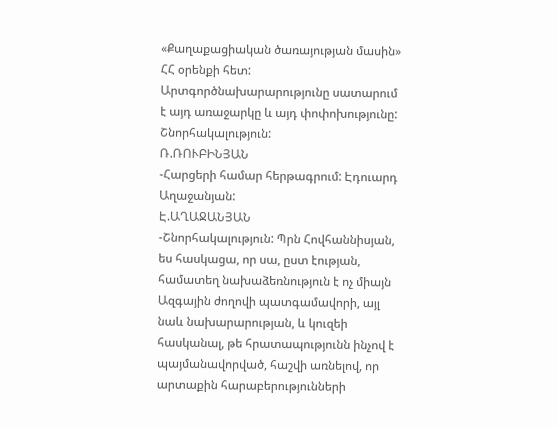«Քաղաքացիական ծառայության մասին» ՀՀ օրենքի հետ: Արտգործնախարարությունը սատարում է այդ առաջարկը և այդ փոփոխությունը: Շնորհակալություն:
Ռ.ՌՈՒԲԻՆՅԱՆ
-Հարցերի համար հերթագրում: Էդուարդ Աղաջանյան:
Է.ԱՂԱՋԱՆՅԱՆ
-Շնորհակալություն: Պրն Հովհաննիսյան, ես հասկացա, որ սա, ըստ էության, համատեղ նախաձեռնություն է ոչ միայն Ազգային ժողովի պատգամավորի, այլ նաև նախարարության, և կուզեի հասկանալ, թե հրատապությունն ինչով է պայմանավորված, հաշվի առնելով, որ արտաքին հարաբերությունների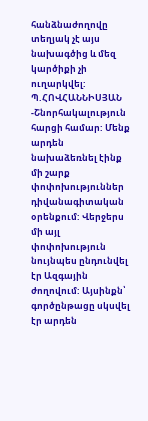հանձնաժողովը տեղյակ չէ այս նախագծից և մեզ կարծիքի չի ուղարկվել:
Պ.ՀՈՎՀԱՆՆԻՍՅԱՆ
-Շնորհակալություն հարցի համար: Մենք արդեն նախաձեռնել էինք մի շարք փոփոխություններ դիվանագիտական օրենքում: Վերջերս մի այլ փոփոխություն նույնպես ընդունվել էր Ազգային ժողովում: Այսինքն՝ գործընթացը սկսվել էր արդեն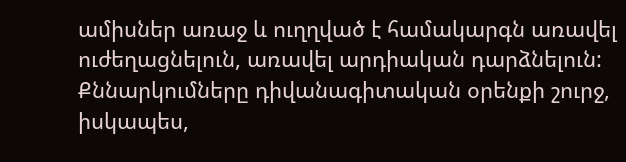ամիսներ առաջ և ուղղված է համակարգն առավել ուժեղացնելուն, առավել արդիական դարձնելուն: Քննարկումները դիվանագիտական օրենքի շուրջ, իսկապես,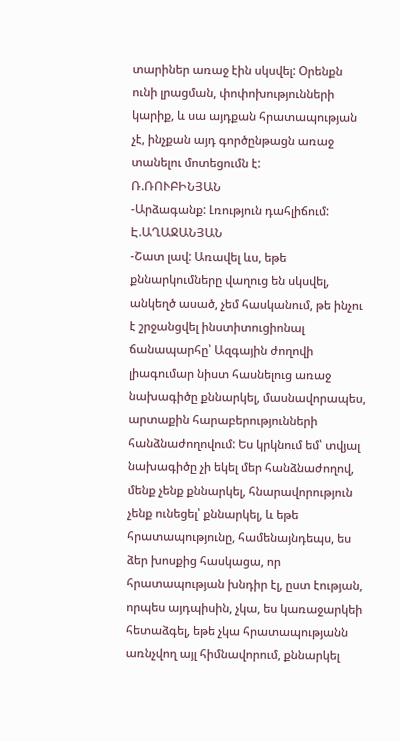տարիներ առաջ էին սկսվել: Օրենքն ունի լրացման, փոփոխությունների կարիք, և սա այդքան հրատապության չէ, ինչքան այդ գործընթացն առաջ տանելու մոտեցումն է:
Ռ.ՌՈՒԲԻՆՅԱՆ
-Արձագանք: Լռություն դահլիճում:
Է.ԱՂԱՋԱՆՅԱՆ
-Շատ լավ: Առավել ևս, եթե քննարկումները վաղուց են սկսվել, անկեղծ ասած, չեմ հասկանում, թե ինչու է շրջանցվել ինստիտուցիոնալ ճանապարհը՝ Ազգային ժողովի լիագումար նիստ հասնելուց առաջ նախագիծը քննարկել, մասնավորապես, արտաքին հարաբերությունների հանձնաժողովում: Ես կրկնում եմ՝ տվյալ նախագիծը չի եկել մեր հանձնաժողով, մենք չենք քննարկել, հնարավորություն չենք ունեցել՝ քննարկել, և եթե հրատապությունը, համենայնդեպս, ես ձեր խոսքից հասկացա, որ հրատապության խնդիր էլ, ըստ էության, որպես այդպիսին, չկա, ես կառաջարկեի հետաձգել, եթե չկա հրատապությանն առնչվող այլ հիմնավորում, քննարկել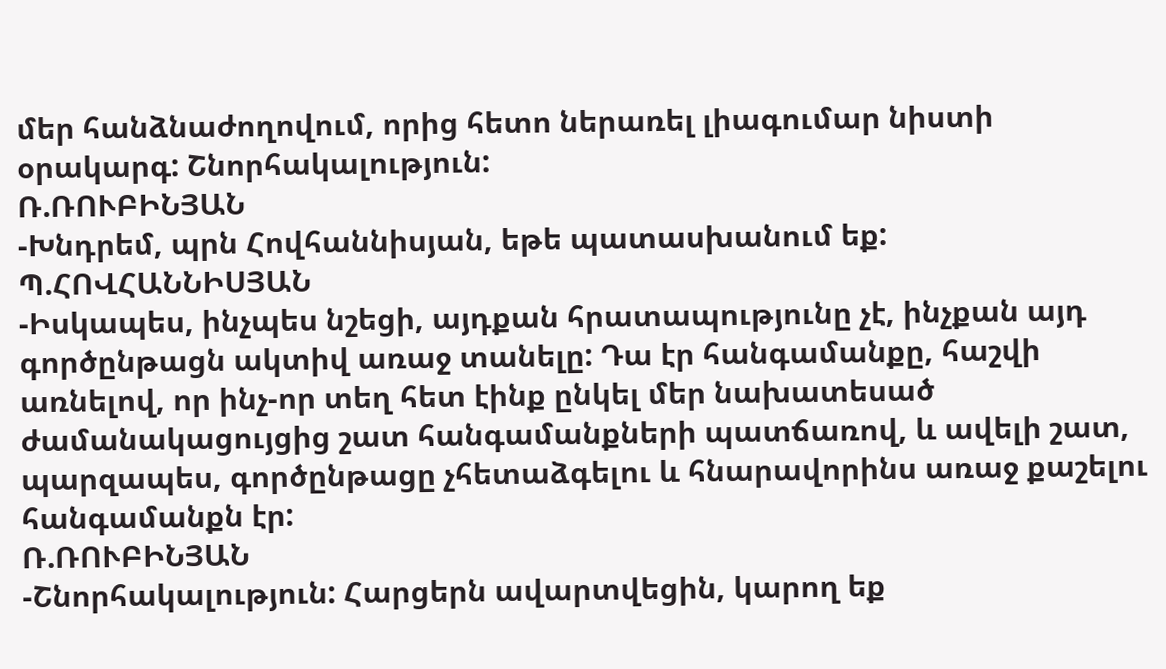մեր հանձնաժողովում, որից հետո ներառել լիագումար նիստի օրակարգ: Շնորհակալություն:
Ռ.ՌՈՒԲԻՆՅԱՆ
-Խնդրեմ, պրն Հովհաննիսյան, եթե պատասխանում եք:
Պ.ՀՈՎՀԱՆՆԻՍՅԱՆ
-Իսկապես, ինչպես նշեցի, այդքան հրատապությունը չէ, ինչքան այդ գործընթացն ակտիվ առաջ տանելը: Դա էր հանգամանքը, հաշվի առնելով, որ ինչ-որ տեղ հետ էինք ընկել մեր նախատեսած ժամանակացույցից շատ հանգամանքների պատճառով, և ավելի շատ, պարզապես, գործընթացը չհետաձգելու և հնարավորինս առաջ քաշելու հանգամանքն էր:
Ռ.ՌՈՒԲԻՆՅԱՆ
-Շնորհակալություն: Հարցերն ավարտվեցին, կարող եք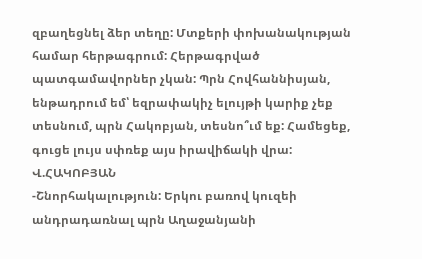զբաղեցնել ձեր տեղը: Մտքերի փոխանակության համար հերթագրում: Հերթագրված պատգամավորներ չկան: Պրն Հովհաննիսյան, ենթադրում եմ՝ եզրափակիչ ելույթի կարիք չեք տեսնում, պրն Հակոբյան, տեսնո՞ւմ եք: Համեցեք, գուցե լույս սփռեք այս իրավիճակի վրա:
Վ.ՀԱԿՈԲՅԱՆ
-Շնորհակալություն: Երկու բառով կուզեի անդրադառնալ պրն Աղաջանյանի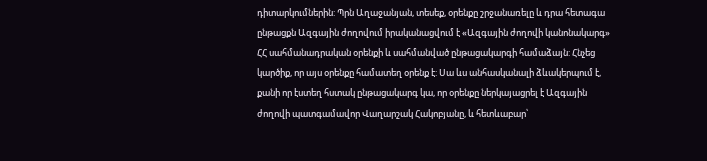դիտարկումներին: Պրն Աղաջանյան, տեսեք, օրենքը շրջանառելը և դրա հետագա ընթացքն Ազգային ժողովում իրականացվում է «Ազգային ժողովի կանոնակարգ» ՀՀ սահմանադրական օրենքի և սահմանված ընթացակարգի համաձայն: Հնչեց կարծիք, որ այս օրենքը համատեղ օրենք է: Սա ևս անհասկանալի ձևակերպում է, քանի որ էստեղ հստակ ընթացակարգ կա, որ օրենքը ներկայացրել է Ազգային ժողովի պատգամավոր Վաղարշակ Հակոբյանը, և հետևաբար՝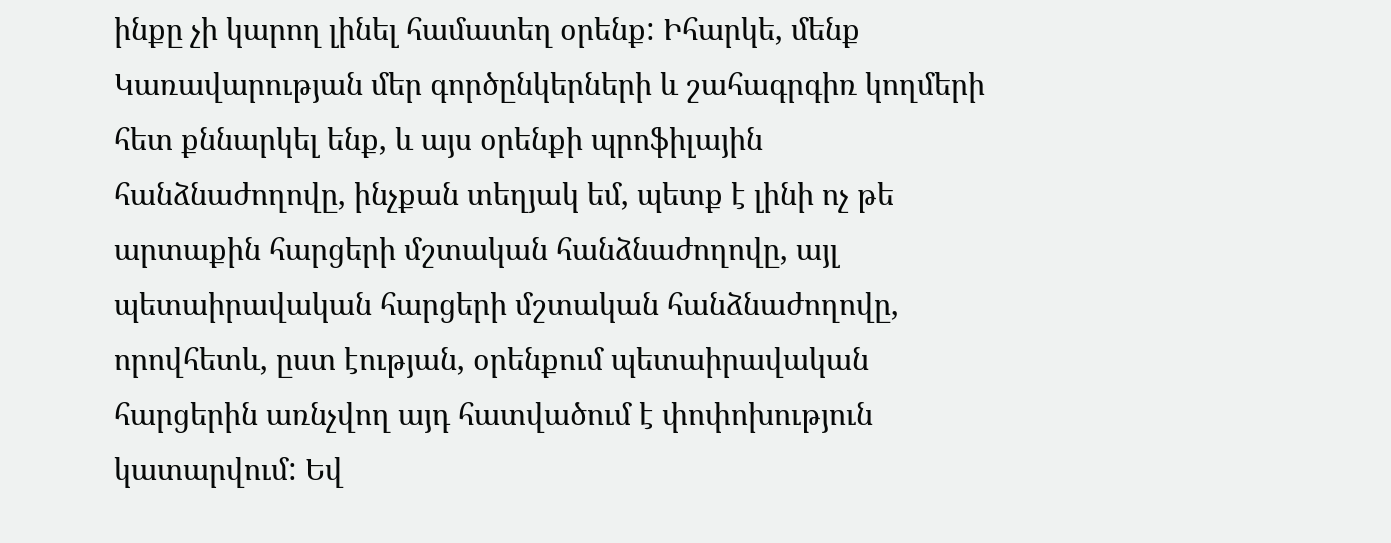ինքը չի կարող լինել համատեղ օրենք: Իհարկե, մենք Կառավարության մեր գործընկերների և շահագրգիռ կողմերի հետ քննարկել ենք, և այս օրենքի պրոֆիլային հանձնաժողովը, ինչքան տեղյակ եմ, պետք է լինի ոչ թե արտաքին հարցերի մշտական հանձնաժողովը, այլ պետաիրավական հարցերի մշտական հանձնաժողովը, որովհետև, ըստ էության, օրենքում պետաիրավական հարցերին առնչվող այդ հատվածում է փոփոխություն կատարվում: Եվ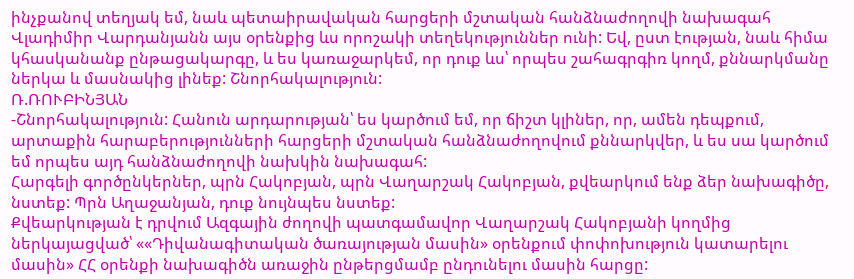ինչքանով տեղյակ եմ, նաև պետաիրավական հարցերի մշտական հանձնաժողովի նախագահ Վլադիմիր Վարդանյանն այս օրենքից ևս որոշակի տեղեկություններ ունի: Եվ, ըստ էության, նաև հիմա կհասկանանք ընթացակարգը, և ես կառաջարկեմ, որ դուք ևս՝ որպես շահագրգիռ կողմ, քննարկմանը ներկա և մասնակից լինեք: Շնորհակալություն:
Ռ.ՌՈՒԲԻՆՅԱՆ
-Շնորհակալություն: Հանուն արդարության՝ ես կարծում եմ, որ ճիշտ կլիներ, որ, ամեն դեպքում, արտաքին հարաբերությունների հարցերի մշտական հանձնաժողովում քննարկվեր, և ես սա կարծում եմ որպես այդ հանձնաժողովի նախկին նախագահ:
Հարգելի գործընկերներ, պրն Հակոբյան, պրն Վաղարշակ Հակոբյան, քվեարկում ենք ձեր նախագիծը, նստեք: Պրն Աղաջանյան, դուք նույնպես նստեք:
Քվեարկության է դրվում Ազգային ժողովի պատգամավոր Վաղարշակ Հակոբյանի կողմից ներկայացված՝ ««Դիվանագիտական ծառայության մասին» օրենքում փոփոխություն կատարելու մասին» ՀՀ օրենքի նախագիծն առաջին ընթերցմամբ ընդունելու մասին հարցը: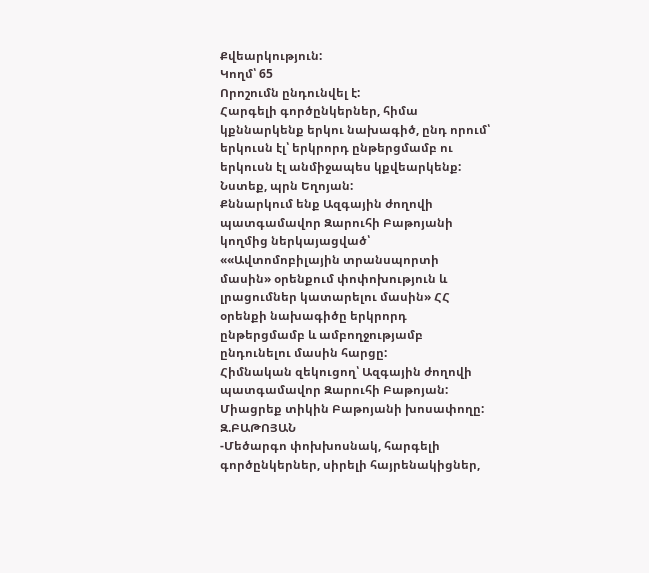Քվեարկություն:
Կողմ՝ 65
Որոշումն ընդունվել է:
Հարգելի գործընկերներ, հիմա կքննարկենք երկու նախագիծ, ընդ որում՝ երկուսն էլ՝ երկրորդ ընթերցմամբ ու երկուսն էլ անմիջապես կքվեարկենք: Նստեք, պրն Եղոյան:
Քննարկում ենք Ազգային ժողովի պատգամավոր Զարուհի Բաթոյանի կողմից ներկայացված՝ ««Ավտոմոբիլային տրանսպորտի մասին» օրենքում փոփոխություն և լրացումներ կատարելու մասին» ՀՀ օրենքի նախագիծը երկրորդ ընթերցմամբ և ամբողջությամբ ընդունելու մասին հարցը:
Հիմնական զեկուցող՝ Ազգային ժողովի պատգամավոր Զարուհի Բաթոյան: Միացրեք տիկին Բաթոյանի խոսափողը:
Զ.ԲԱԹՈՅԱՆ
-Մեծարգո փոխխոսնակ, հարգելի գործընկերներ, սիրելի հայրենակիցներ,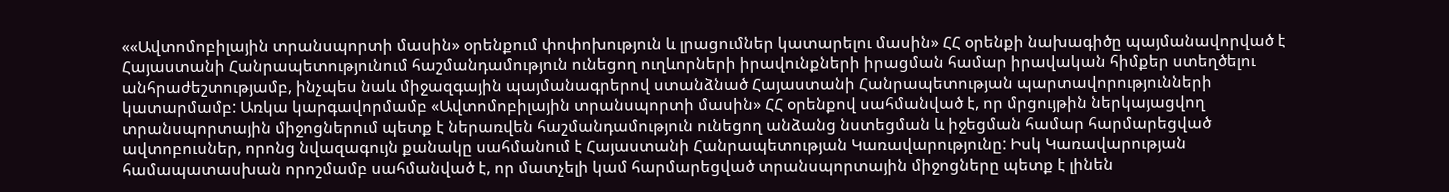««Ավտոմոբիլային տրանսպորտի մասին» օրենքում փոփոխություն և լրացումներ կատարելու մասին» ՀՀ օրենքի նախագիծը պայմանավորված է Հայաստանի Հանրապետությունում հաշմանդամություն ունեցող ուղևորների իրավունքների իրացման համար իրավական հիմքեր ստեղծելու անհրաժեշտությամբ, ինչպես նաև միջազգային պայմանագրերով ստանձնած Հայաստանի Հանրապետության պարտավորությունների կատարմամբ: Առկա կարգավորմամբ «Ավտոմոբիլային տրանսպորտի մասին» ՀՀ օրենքով սահմանված է, որ մրցույթին ներկայացվող տրանսպորտային միջոցներում պետք է ներառվեն հաշմանդամություն ունեցող անձանց նստեցման և իջեցման համար հարմարեցված ավտոբուսներ, որոնց նվազագույն քանակը սահմանում է Հայաստանի Հանրապետության Կառավարությունը: Իսկ Կառավարության համապատասխան որոշմամբ սահմանված է, որ մատչելի կամ հարմարեցված տրանսպորտային միջոցները պետք է լինեն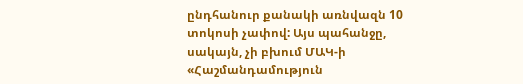ընդհանուր քանակի առնվազն 10 տոկոսի չափով: Այս պահանջը, սակայն, չի բխում ՄԱԿ-ի «Հաշմանդամություն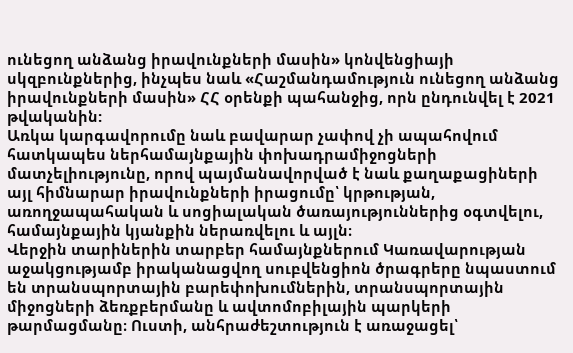ունեցող անձանց իրավունքների մասին» կոնվենցիայի սկզբունքներից, ինչպես նաև «Հաշմանդամություն ունեցող անձանց իրավունքների մասին» ՀՀ օրենքի պահանջից, որն ընդունվել է 2021 թվականին:
Առկա կարգավորումը նաև բավարար չափով չի ապահովում հատկապես ներհամայնքային փոխադրամիջոցների մատչելիությունը, որով պայմանավորված է նաև քաղաքացիների այլ հիմնարար իրավունքների իրացումը՝ կրթության, առողջապահական և սոցիալական ծառայություններից օգտվելու, համայնքային կյանքին ներառվելու և այլն։
Վերջին տարիներին տարբեր համայնքներում Կառավարության աջակցությամբ իրականացվող սուբվենցիոն ծրագրերը նպաստում են տրանսպորտային բարեփոխումներին, տրանսպորտային միջոցների ձեռքբերմանը և ավտոմոբիլային պարկերի թարմացմանը։ Ուստի, անհրաժեշտություն է առաջացել՝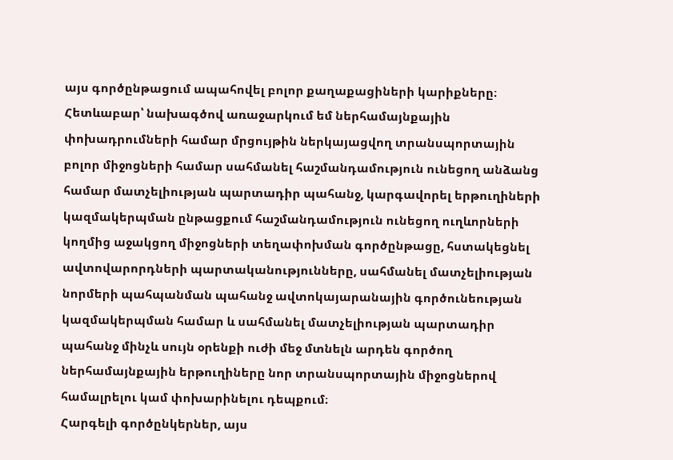այս գործընթացում ապահովել բոլոր քաղաքացիների կարիքները։ Հետևաբար՝ նախագծով առաջարկում եմ ներհամայնքային փոխադրումների համար մրցույթին ներկայացվող տրանսպորտային բոլոր միջոցների համար սահմանել հաշմանդամություն ունեցող անձանց համար մատչելիության պարտադիր պահանջ, կարգավորել երթուղիների կազմակերպման ընթացքում հաշմանդամություն ունեցող ուղևորների կողմից աջակցող միջոցների տեղափոխման գործընթացը, հստակեցնել ավտովարորդների պարտականությունները, սահմանել մատչելիության նորմերի պահպանման պահանջ ավտոկայարանային գործունեության կազմակերպման համար և սահմանել մատչելիության պարտադիր պահանջ մինչև սույն օրենքի ուժի մեջ մտնելն արդեն գործող ներհամայնքային երթուղիները նոր տրանսպորտային միջոցներով համալրելու կամ փոխարինելու դեպքում։
Հարգելի գործընկերներ, այս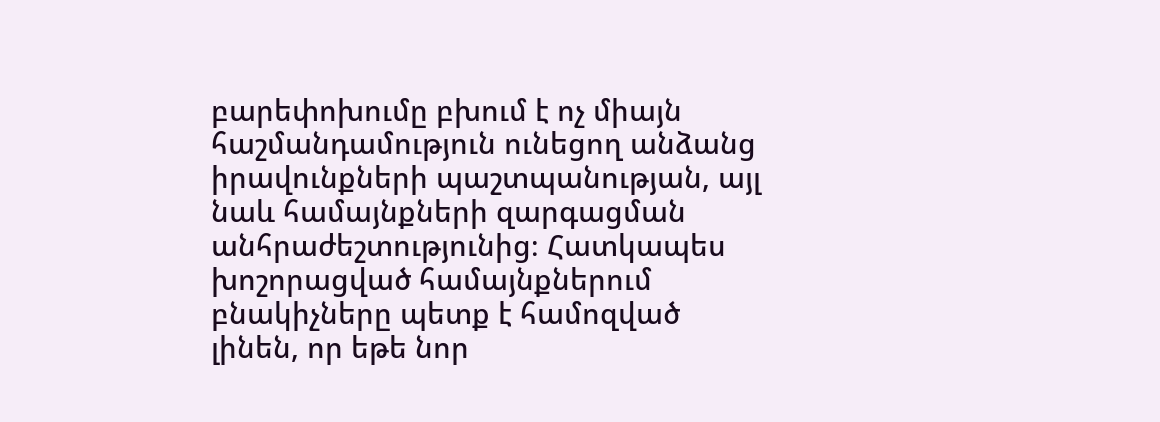բարեփոխումը բխում է ոչ միայն հաշմանդամություն ունեցող անձանց իրավունքների պաշտպանության, այլ նաև համայնքների զարգացման անհրաժեշտությունից։ Հատկապես խոշորացված համայնքներում բնակիչները պետք է համոզված լինեն, որ եթե նոր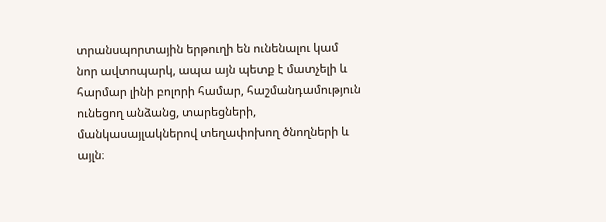տրանսպորտային երթուղի են ունենալու կամ նոր ավտոպարկ, ապա այն պետք է մատչելի և հարմար լինի բոլորի համար, հաշմանդամություն ունեցող անձանց, տարեցների, մանկասայլակներով տեղափոխող ծնողների և այլն։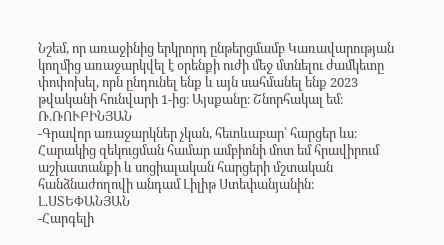Նշեմ, որ առաջինից երկրորդ ընթերցմամբ Կառավարության կողմից առաջարկվել է օրենքի ուժի մեջ մտնելու ժամկետը փոփոխել, որն ընդունել ենք և այն սահմանել ենք 2023 թվականի հունվարի 1-ից։ Այսքանը։ Շնորհակալ եմ։
Ռ.ՌՈՒԲԻՆՅԱՆ
-Գրավոր առաջարկներ չկան, հետևաբար՝ հարցեր ևս։
Հարակից զեկուցման համար ամբիոնի մոտ եմ հրավիրում աշխատանքի և սոցիալական հարցերի մշտական հանձնաժողովի անդամ Լիլիթ Ստեփանյանին։
Լ.ՍՏԵՓԱՆՅԱՆ
-Հարգելի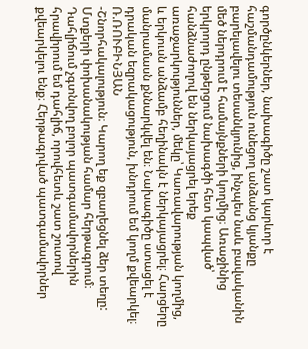գործընկերներ, նախագիծը շատ կարևոր է հաշմանդամություն ունեցող անձանց կյանքը բարելավելու տեսանկյունից, ինչպես նաև բավականին մեծ ներդրում է համայնքների կողմից։ Առաջինից երկրորդ ընթերցում նախագծի հետ կապված՝ հանձնաժողով են ներկայացրել երեք առաջարկություններ, մեկը՝ Կառավարության կողմից, և երկուսն անձամբ հեղինակն է ներկայացրել։ Հարցերը մանրամասն քննարկվել են։ Նախագիծը ստացել է դրական եզրակացություն, խնդրում եմ կողմ քվեարկել։
Ռ.ՌՈՒԲԻՆՅԱՆ
-Շնորհակալություն։ Կարող եք զբաղեցնել ձեր տեղը: Մտքերի փոխանակության համար հերթագրում։ Դահլիճում չգտնվող բոլոր պատգամավորներին հրավիրում եմ դահլիճ, որովհետև շատ շուտով քվեարկելու ենք։ Հերթագրված պատգամավորներ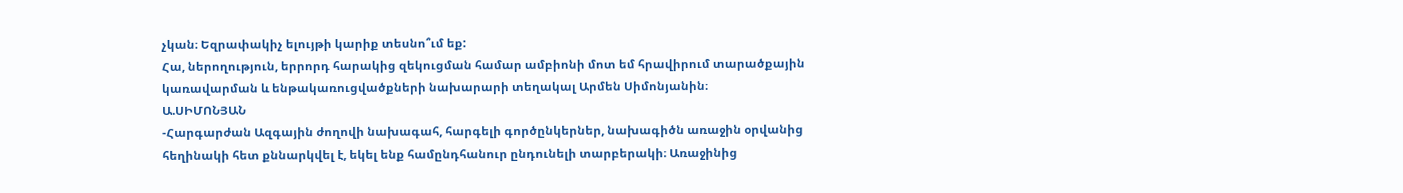չկան։ Եզրափակիչ ելույթի կարիք տեսնո՞ւմ եք:
Հա, ներողություն, երրորդ հարակից զեկուցման համար ամբիոնի մոտ եմ հրավիրում տարածքային կառավարման և ենթակառուցվածքների նախարարի տեղակալ Արմեն Սիմոնյանին։
Ա.ՍԻՄՈՆՅԱՆ
-Հարգարժան Ազգային ժողովի նախագահ, հարգելի գործընկերներ, նախագիծն առաջին օրվանից հեղինակի հետ քննարկվել է, եկել ենք համընդհանուր ընդունելի տարբերակի։ Առաջինից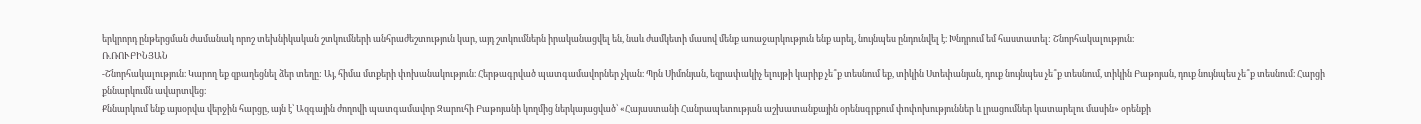երկրորդ ընթերցման ժամանակ որոշ տեխնիկական շտկումների անհրաժեշտություն կար, այդ շտկումներն իրականացվել են, նաև ժամկետի մասով մենք առաջարկություն ենք արել, նույնպես ընդունվել է։ Խնդրում եմ հաստատել: Շնորհակալություն։
Ռ.ՌՈՒԲԻՆՅԱՆ
-Շնորհակալություն։ Կարող եք զբաղեցնել ձեր տեղը: Այ, հիմա մտքերի փոխանակություն։ Հերթագրված պատգամավորներ չկան։ Պրն Սիմոնյան, եզրափակիչ ելույթի կարիք չե՞ք տեսնում եք, տիկին Ստեփանյան, դուք նույնպես չե՞ք տեսնում, տիկին Բաթոյան, դուք նույնպես չե՞ք տեսնում։ Հարցի քննարկումն ավարտվեց։
Քննարկում ենք այսօրվա վերջին հարցը, այն է՝ Ազգային ժողովի պատգամավոր Զարուհի Բաթոյանի կողմից ներկայացված՝ «Հայաստանի Հանրապետության աշխատանքային օրենսգրքում փոփոխություններ և լրացումներ կատարելու մասին» օրենքի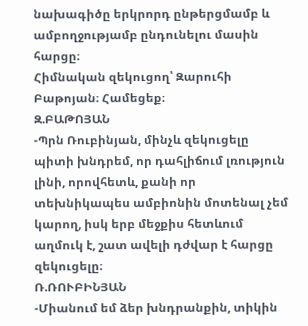նախագիծը երկրորդ ընթերցմամբ և ամբողջությամբ ընդունելու մասին հարցը։
Հիմնական զեկուցող՝ Զարուհի Բաթոյան։ Համեցեք։
Զ.ԲԱԹՈՅԱՆ
-Պրն Ռուբինյան, մինչև զեկուցելը պիտի խնդրեմ, որ դահլիճում լռություն լինի, որովհետև, քանի որ տեխնիկապես ամբիոնին մոտենալ չեմ կարող, իսկ երբ մեջքիս հետևում աղմուկ է, շատ ավելի դժվար է հարցը զեկուցելը։
Ռ.ՌՈՒԲԻՆՅԱՆ
-Միանում եմ ձեր խնդրանքին, տիկին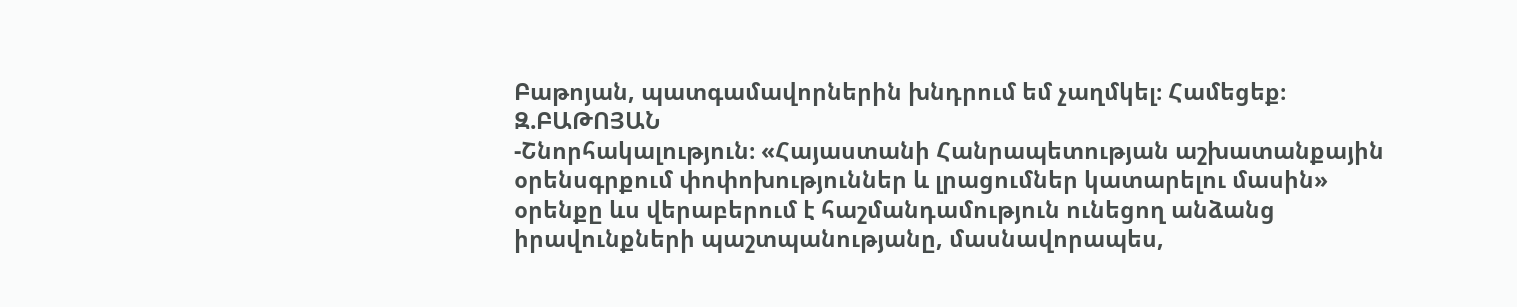Բաթոյան, պատգամավորներին խնդրում եմ չաղմկել։ Համեցեք։
Զ.ԲԱԹՈՅԱՆ
-Շնորհակալություն։ «Հայաստանի Հանրապետության աշխատանքային օրենսգրքում փոփոխություններ և լրացումներ կատարելու մասին» օրենքը ևս վերաբերում է հաշմանդամություն ունեցող անձանց իրավունքների պաշտպանությանը, մասնավորապես,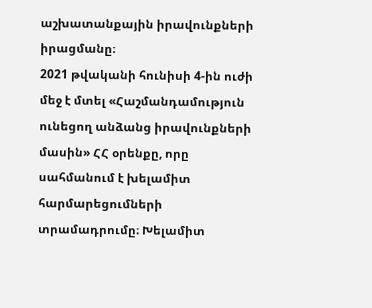աշխատանքային իրավունքների իրացմանը։
2021 թվականի հունիսի 4-ին ուժի մեջ է մտել «Հաշմանդամություն ունեցող անձանց իրավունքների մասին» ՀՀ օրենքը, որը սահմանում է խելամիտ հարմարեցումների տրամադրումը։ Խելամիտ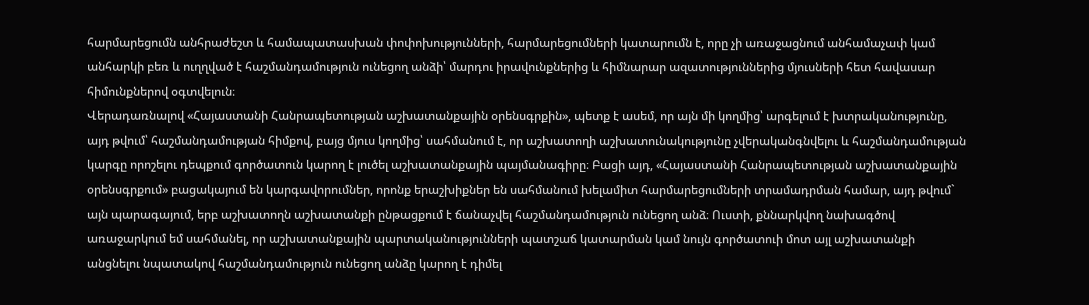հարմարեցումն անհրաժեշտ և համապատասխան փոփոխությունների, հարմարեցումների կատարումն է, որը չի առաջացնում անհամաչափ կամ անհարկի բեռ և ուղղված է հաշմանդամություն ունեցող անձի՝ մարդու իրավունքներից և հիմնարար ազատություններից մյուսների հետ հավասար հիմունքներով օգտվելուն։
Վերադառնալով «Հայաստանի Հանրապետության աշխատանքային օրենսգրքին», պետք է ասեմ, որ այն մի կողմից՝ արգելում է խտրականությունը, այդ թվում՝ հաշմանդամության հիմքով, բայց մյուս կողմից՝ սահմանում է, որ աշխատողի աշխատունակությունը չվերականգնվելու և հաշմանդամության կարգը որոշելու դեպքում գործատուն կարող է լուծել աշխատանքային պայմանագիրը։ Բացի այդ, «Հայաստանի Հանրապետության աշխատանքային օրենսգրքում» բացակայում են կարգավորումներ, որոնք երաշխիքներ են սահմանում խելամիտ հարմարեցումների տրամադրման համար, այդ թվում` այն պարագայում, երբ աշխատողն աշխատանքի ընթացքում է ճանաչվել հաշմանդամություն ունեցող անձ։ Ուստի, քննարկվող նախագծով առաջարկում եմ սահմանել, որ աշխատանքային պարտականությունների պատշաճ կատարման կամ նույն գործատուի մոտ այլ աշխատանքի անցնելու նպատակով հաշմանդամություն ունեցող անձը կարող է դիմել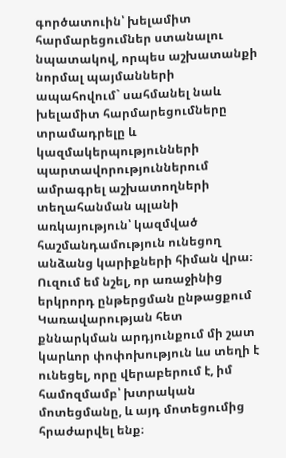գործատուին՝ խելամիտ հարմարեցումներ ստանալու նպատակով, որպես աշխատանքի նորմալ պայմանների ապահովում` սահմանել նաև խելամիտ հարմարեցումները տրամադրելը և կազմակերպությունների պարտավորություններում ամրագրել աշխատողների տեղահանման պլանի առկայություն՝ կազմված հաշմանդամություն ունեցող անձանց կարիքների հիման վրա։ Ուզում եմ նշել, որ առաջինից երկրորդ ընթերցման ընթացքում Կառավարության հետ քննարկման արդյունքում մի շատ կարևոր փոփոխություն ևս տեղի է ունեցել, որը վերաբերում է, իմ համոզմամբ՝ խտրական մոտեցմանը, և այդ մոտեցումից հրաժարվել ենք։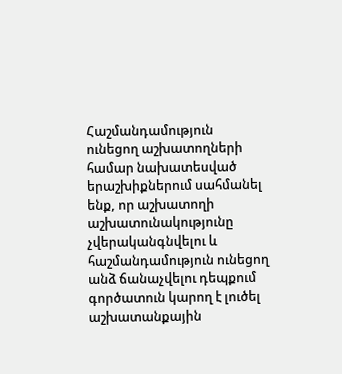Հաշմանդամություն ունեցող աշխատողների համար նախատեսված երաշխիքներում սահմանել ենք, որ աշխատողի աշխատունակությունը չվերականգնվելու և հաշմանդամություն ունեցող անձ ճանաչվելու դեպքում գործատուն կարող է լուծել աշխատանքային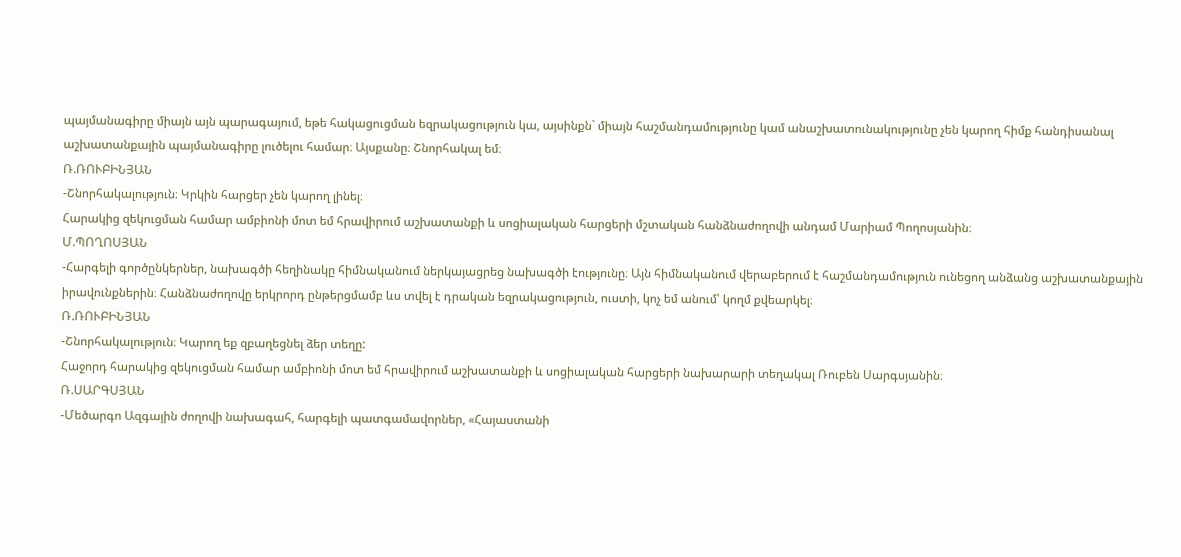պայմանագիրը միայն այն պարագայում, եթե հակացուցման եզրակացություն կա, այսինքն` միայն հաշմանդամությունը կամ անաշխատունակությունը չեն կարող հիմք հանդիսանալ աշխատանքային պայմանագիրը լուծելու համար։ Այսքանը։ Շնորհակալ եմ։
Ռ.ՌՈՒԲԻՆՅԱՆ
-Շնորհակալություն։ Կրկին հարցեր չեն կարող լինել։
Հարակից զեկուցման համար ամբիոնի մոտ եմ հրավիրում աշխատանքի և սոցիալական հարցերի մշտական հանձնաժողովի անդամ Մարիամ Պողոսյանին։
Մ.ՊՈՂՈՍՅԱՆ
-Հարգելի գործընկերներ, նախագծի հեղինակը հիմնականում ներկայացրեց նախագծի էությունը։ Այն հիմնականում վերաբերում է հաշմանդամություն ունեցող անձանց աշխատանքային իրավունքներին։ Հանձնաժողովը երկրորդ ընթերցմամբ ևս տվել է դրական եզրակացություն, ուստի, կոչ եմ անում՝ կողմ քվեարկել։
Ռ.ՌՈՒԲԻՆՅԱՆ
-Շնորհակալություն։ Կարող եք զբաղեցնել ձեր տեղը:
Հաջորդ հարակից զեկուցման համար ամբիոնի մոտ եմ հրավիրում աշխատանքի և սոցիալական հարցերի նախարարի տեղակալ Ռուբեն Սարգսյանին։
Ռ.ՍԱՐԳՍՅԱՆ
-Մեծարգո Ազգային ժողովի նախագահ, հարգելի պատգամավորներ, «Հայաստանի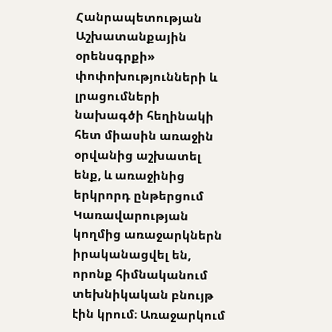Հանրապետության Աշխատանքային օրենսգրքի» փոփոխությունների և լրացումների նախագծի հեղինակի հետ միասին առաջին օրվանից աշխատել ենք, և առաջինից երկրորդ ընթերցում Կառավարության կողմից առաջարկներն իրականացվել են, որոնք հիմնականում տեխնիկական բնույթ էին կրում։ Առաջարկում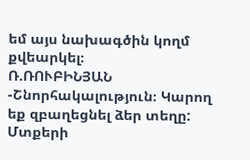եմ այս նախագծին կողմ քվեարկել։
Ռ.ՌՈՒԲԻՆՅԱՆ
-Շնորհակալություն։ Կարող եք զբաղեցնել ձեր տեղը: Մտքերի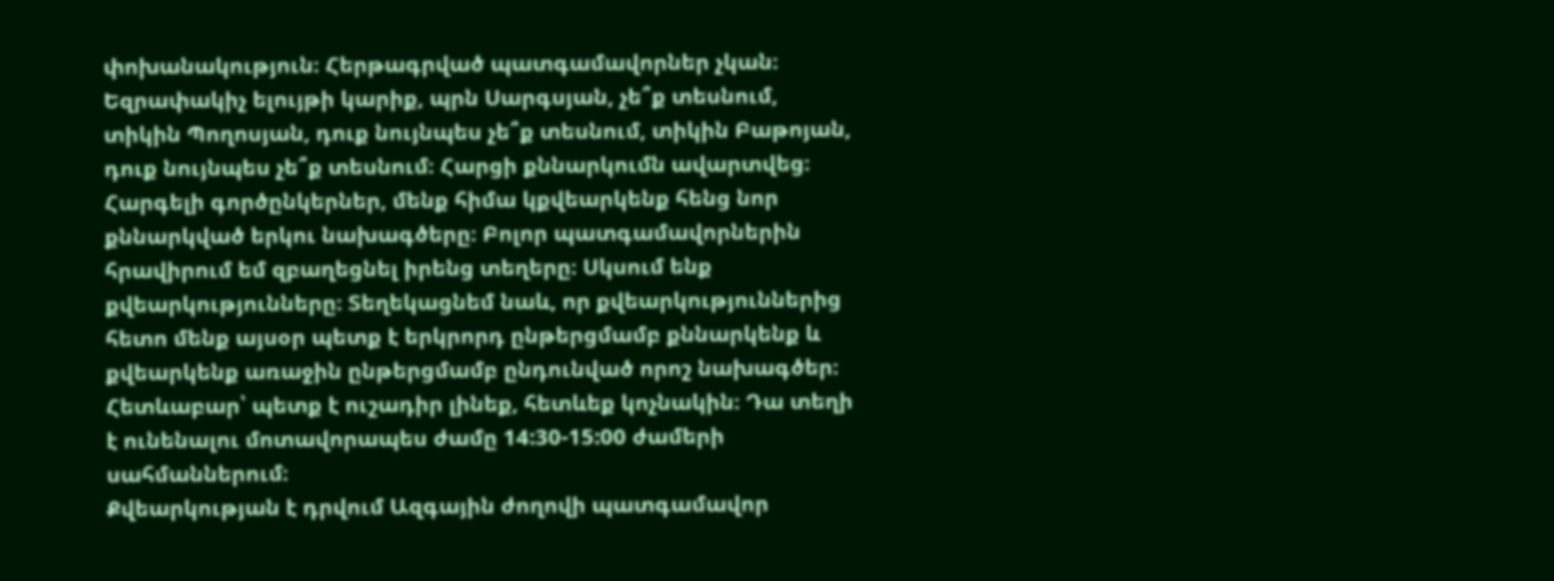փոխանակություն։ Հերթագրված պատգամավորներ չկան։ Եզրափակիչ ելույթի կարիք, պրն Սարգսյան, չե՞ք տեսնում, տիկին Պողոսյան, դուք նույնպես չե՞ք տեսնում, տիկին Բաթոյան, դուք նույնպես չե՞ք տեսնում։ Հարցի քննարկումն ավարտվեց։
Հարգելի գործընկերներ, մենք հիմա կքվեարկենք հենց նոր քննարկված երկու նախագծերը։ Բոլոր պատգամավորներին հրավիրում եմ զբաղեցնել իրենց տեղերը։ Սկսում ենք քվեարկությունները։ Տեղեկացնեմ նաև, որ քվեարկություններից հետո մենք այսօր պետք է երկրորդ ընթերցմամբ քննարկենք և քվեարկենք առաջին ընթերցմամբ ընդունված որոշ նախագծեր։ Հետևաբար՝ պետք է ուշադիր լինեք, հետևեք կոչնակին։ Դա տեղի է ունենալու մոտավորապես ժամը 14:30-15:00 ժամերի սահմաններում։
Քվեարկության է դրվում Ազգային ժողովի պատգամավոր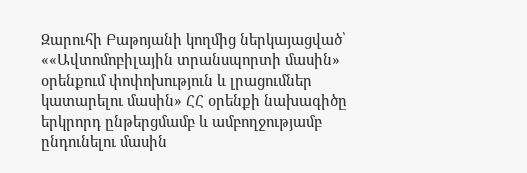Զարուհի Բաթոյանի կողմից ներկայացված՝ ««Ավտոմոբիլային տրանսպորտի մասին» օրենքում փոփոխություն և լրացումներ կատարելու մասին» ՀՀ օրենքի նախագիծը երկրորդ ընթերցմամբ և ամբողջությամբ ընդունելու մասին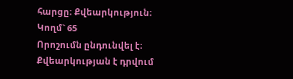հարցը։ Քվեարկություն։
Կողմ` 65
Որոշումն ընդունվել է։
Քվեարկության է դրվում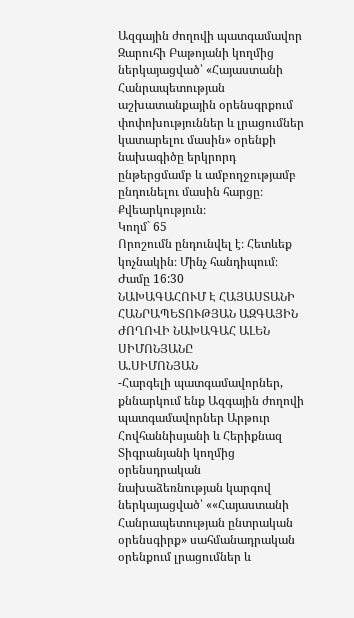Ազգային ժողովի պատգամավոր Զարուհի Բաթոյանի կողմից ներկայացված՝ «Հայաստանի Հանրապետության աշխատանքային օրենսգրքում փոփոխություններ և լրացումներ կատարելու մասին» օրենքի նախագիծը երկրորդ ընթերցմամբ և ամբողջությամբ ընդունելու մասին հարցը։ Քվեարկություն։
Կողմ` 65
Որոշումն ընդունվել է։ Հետևեք կոչնակին։ Մինչ հանդիպում։
Ժամը 16:30
ՆԱԽԱԳԱՀՈՒՄ Է ՀԱՅԱՍՏԱՆԻ ՀԱՆՐԱՊԵՏՈՒԹՅԱՆ ԱԶԳԱՅԻՆ ԺՈՂՈՎԻ ՆԱԽԱԳԱՀ ԱԼԵՆ ՍԻՄՈՆՅԱՆԸ
Ա.ՍԻՄՈՆՅԱՆ
-Հարգելի պատգամավորներ, քննարկում ենք Ազգային ժողովի պատգամավորներ Արթուր Հովհաննիսյանի և Հերիքնազ Տիգրանյանի կողմից օրենսդրական նախաձեռնության կարգով ներկայացված՝ ««Հայաստանի Հանրապետության ընտրական օրենսգիրք» սահմանադրական օրենքում լրացումներ և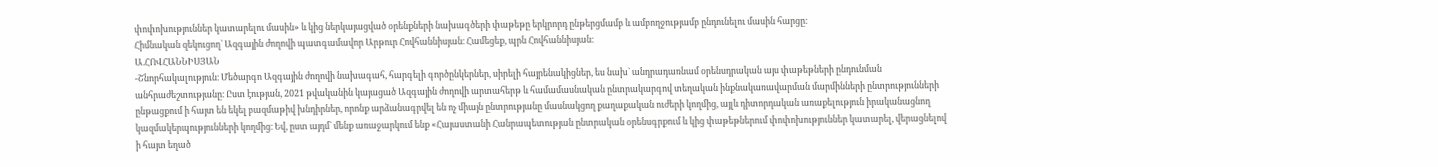փոփոխություններ կատարելու մասին» և կից ներկայացված օրենքների նախագծերի փաթեթը երկրորդ ընթերցմամբ և ամբողջությամբ ընդունելու մասին հարցը։
Հիմնական զեկուցող` Ազգային ժողովի պատգամավոր Արթուր Հովհաննիսյան։ Համեցեք, պրն Հովհաննիսյան։
Ա.ՀՈՎՀԱՆՆԻՍՅԱՆ
-Շնորհակալություն։ Մեծարգո Ազգային ժողովի նախագահ, հարգելի գործընկերներ, սիրելի հայրենակիցներ, ես նախ` անդրադառնամ օրենսդրական այս փաթեթների ընդունման անհրաժեշտությանը։ Ըստ էության, 2021 թվականին կայացած Ազգային ժողովի արտահերթ և համամասնական ընտրակարգով տեղական ինքնակառավարման մարմինների ընտրությունների ընթացքում ի հայտ են եկել բազմաթիվ խնդիրներ, որոնք արձանագրվել են ոչ միայն ընտրությանը մասնակցող քաղաքական ուժերի կողմից, այլև դիտորդական առաքելություն իրականացնող կազմակերպությունների կողմից։ Եվ, ըստ այդմ` մենք առաջարկում ենք «Հայաստանի Հանրապետության ընտրական օրենսգրքում և կից փաթեթներում փոփոխություններ կատարել, վերացնելով ի հայտ եղած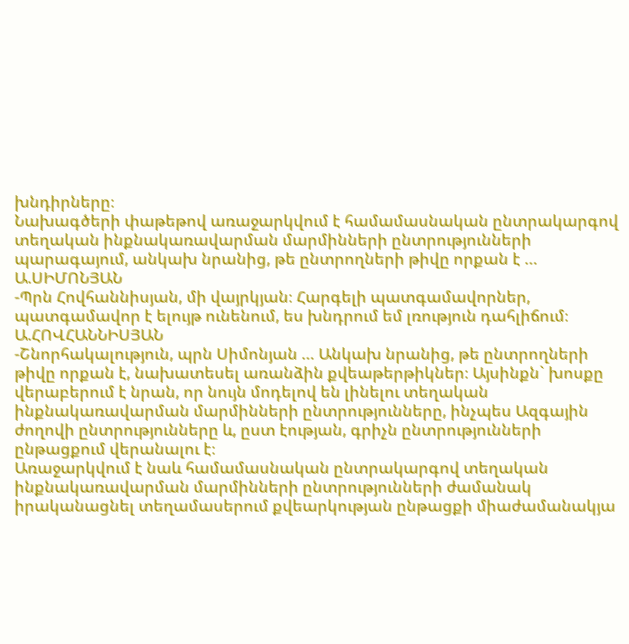խնդիրները։
Նախագծերի փաթեթով առաջարկվում է համամասնական ընտրակարգով տեղական ինքնակառավարման մարմինների ընտրությունների պարագայում, անկախ նրանից, թե ընտրողների թիվը որքան է …
Ա.ՍԻՄՈՆՅԱՆ
-Պրն Հովհաննիսյան, մի վայրկյան։ Հարգելի պատգամավորներ, պատգամավոր է ելույթ ունենում, ես խնդրում եմ լռություն դահլիճում։
Ա.ՀՈՎՀԱՆՆԻՍՅԱՆ
-Շնորհակալություն, պրն Սիմոնյան … Անկախ նրանից, թե ընտրողների թիվը որքան է, նախատեսել առանձին քվեաթերթիկներ։ Այսինքն` խոսքը վերաբերում է նրան, որ նույն մոդելով են լինելու տեղական ինքնակառավարման մարմինների ընտրությունները, ինչպես Ազգային ժողովի ընտրությունները և, ըստ էության, գրիչն ընտրությունների ընթացքում վերանալու է։
Առաջարկվում է նաև համամասնական ընտրակարգով տեղական ինքնակառավարման մարմինների ընտրությունների ժամանակ իրականացնել տեղամասերում քվեարկության ընթացքի միաժամանակյա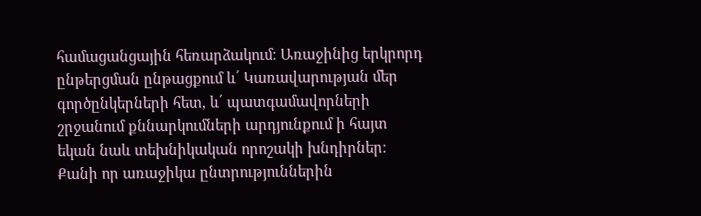համացանցային հեռարձակում։ Առաջինից երկրորդ ընթերցման ընթացքում և՛ Կառավարության մեր գործընկերների հետ, և՛ պատգամավորների շրջանում քննարկումների արդյունքում ի հայտ եկան նաև տեխնիկական որոշակի խնդիրներ։ Քանի որ առաջիկա ընտրություններին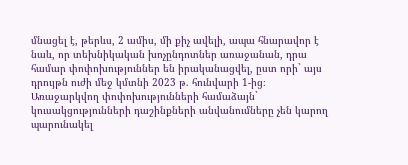մնացել է, թերևս, 2 ամիս, մի քիչ ավելի, ապա հնարավոր է նաև, որ տեխնիկական խոչընդոտներ առաջանան, դրա համար փոփոխություններ են իրականացվել, ըստ որի` այս դրույթն ուժի մեջ կմտնի 2023 թ. հունվարի 1-ից։
Առաջարկվող փոփոխությունների համաձայն` կուսակցությունների դաշինքների անվանումները չեն կարող պարունակել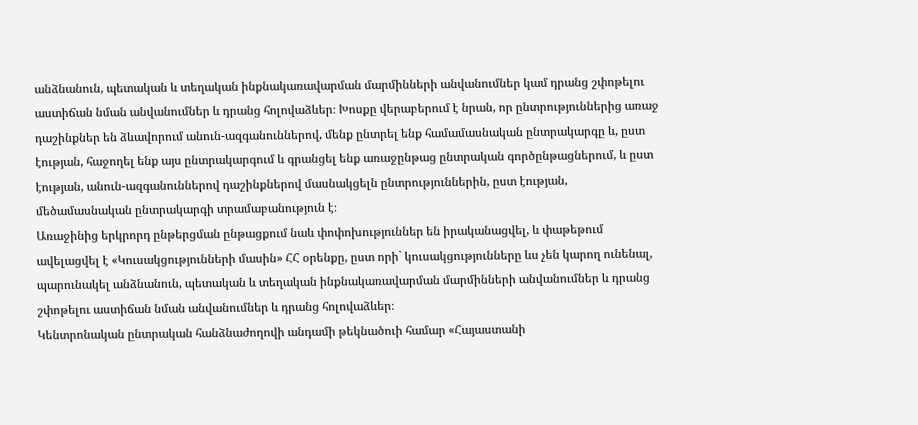անձնանուն, պետական և տեղական ինքնակառավարման մարմինների անվանումներ կամ դրանց շփոթելու աստիճան նման անվանումներ և դրանց հոլովաձևեր։ Խոսքը վերաբերում է նրան, որ ընտրություններից առաջ դաշինքներ են ձևավորում անուն-ազգանուններով, մենք ընտրել ենք համամասնական ընտրակարգը և, ըստ էության, հաջողել ենք այս ընտրակարգում և գրանցել ենք առաջընթաց ընտրական գործընթացներում, և ըստ էության, անուն-ազգանուններով դաշինքներով մասնակցելն ընտրություններին, ըստ էության, մեծամասնական ընտրակարգի տրամաբանություն է։
Առաջինից երկրորդ ընթերցման ընթացքում նաև փոփոխություններ են իրականացվել, և փաթեթում ավելացվել է «Կուսակցությունների մասին» ՀՀ օրենքը, ըստ որի` կուսակցությունները ևս չեն կարող ունենալ, պարունակել անձնանուն, պետական և տեղական ինքնակառավարման մարմինների անվանումներ և դրանց շփոթելու աստիճան նման անվանումներ և դրանց հոլովաձևեր։
Կենտրոնական ընտրական հանձնաժողովի անդամի թեկնածուի համար «Հայաստանի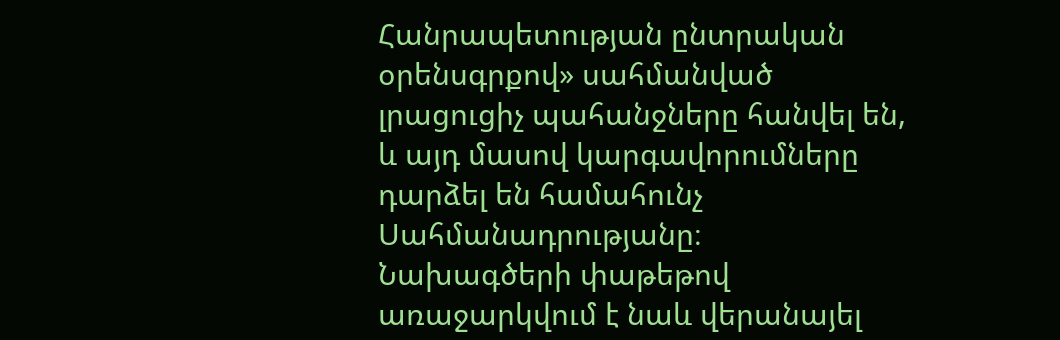Հանրապետության ընտրական օրենսգրքով» սահմանված լրացուցիչ պահանջները հանվել են, և այդ մասով կարգավորումները դարձել են համահունչ Սահմանադրությանը։
Նախագծերի փաթեթով առաջարկվում է նաև վերանայել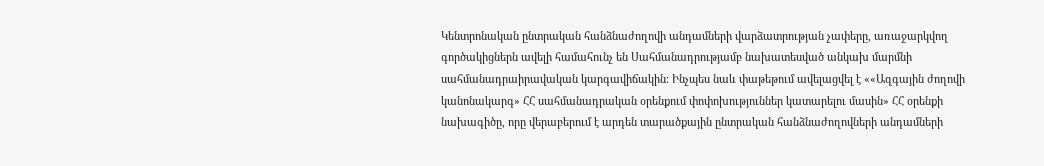Կենտրոնական ընտրական հանձնաժողովի անդամների վարձատրության չափերը, առաջարկվող գործակիցներն ավելի համահունչ են Սահմանադրությամբ նախատեսված անկախ մարմնի սահմանադրաիրավական կարգավիճակին։ Ինչպես նաև փաթեթում ավելացվել է ««Ազգային ժողովի կանոնակարգ» ՀՀ սահմանադրական օրենքում փոփոխություններ կատարելու մասին» ՀՀ օրենքի նախագիծը, որը վերաբերում է արդեն տարածքային ընտրական հանձնաժողովների անդամների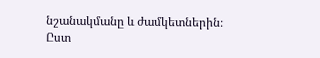նշանակմանը և ժամկետներին։
Ըստ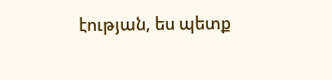էության, ես պետք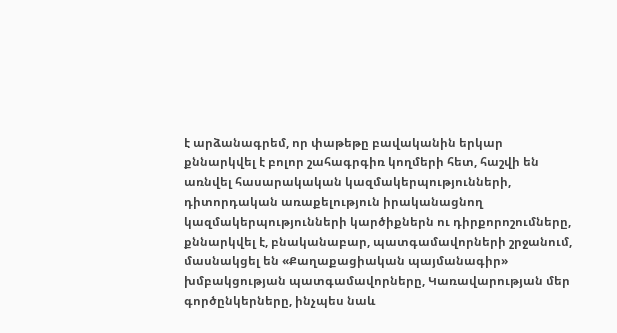է արձանագրեմ, որ փաթեթը բավականին երկար քննարկվել է բոլոր շահագրգիռ կողմերի հետ, հաշվի են առնվել հասարակական կազմակերպությունների, դիտորդական առաքելություն իրականացնող կազմակերպությունների կարծիքներն ու դիրքորոշումները, քննարկվել է, բնականաբար, պատգամավորների շրջանում, մասնակցել են «Քաղաքացիական պայմանագիր» խմբակցության պատգամավորները, Կառավարության մեր գործընկերները, ինչպես նաև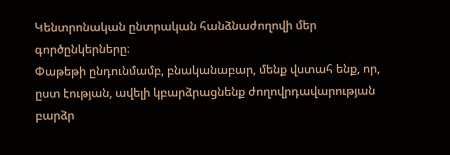Կենտրոնական ընտրական հանձնաժողովի մեր գործընկերները։
Փաթեթի ընդունմամբ, բնականաբար, մենք վստահ ենք, որ, ըստ էության, ավելի կբարձրացնենք ժողովրդավարության բարձր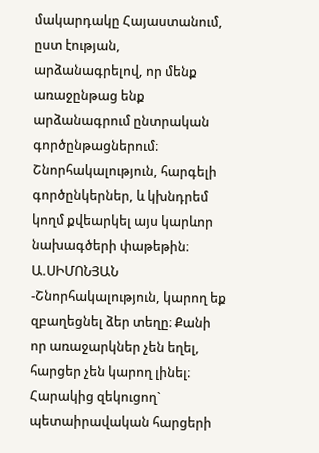մակարդակը Հայաստանում, ըստ էության, արձանագրելով, որ մենք առաջընթաց ենք արձանագրում ընտրական գործընթացներում։ Շնորհակալություն, հարգելի գործընկերներ, և կխնդրեմ կողմ քվեարկել այս կարևոր նախագծերի փաթեթին։
Ա.ՍԻՄՈՆՅԱՆ
-Շնորհակալություն, կարող եք զբաղեցնել ձեր տեղը։ Քանի որ առաջարկներ չեն եղել, հարցեր չեն կարող լինել։
Հարակից զեկուցող` պետաիրավական հարցերի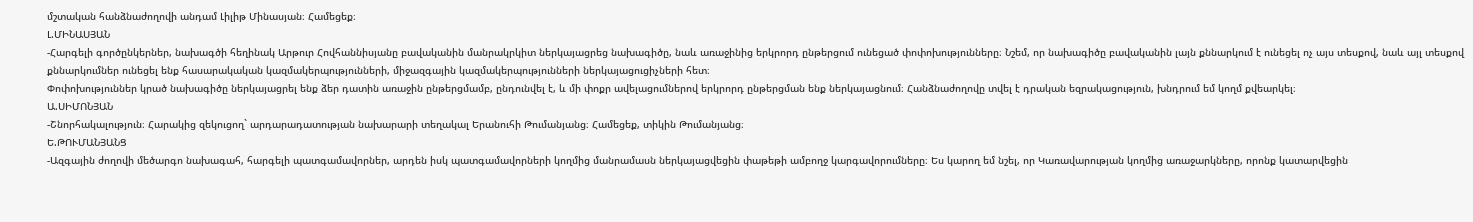մշտական հանձնաժողովի անդամ Լիլիթ Մինասյան։ Համեցեք։
Լ.ՄԻՆԱՍՅԱՆ
-Հարգելի գործընկերներ, նախագծի հեղինակ Արթուր Հովհաննիսյանը բավականին մանրակրկիտ ներկայացրեց նախագիծը, նաև առաջինից երկրորդ ընթերցում ունեցած փոփոխությունները։ Նշեմ, որ նախագիծը բավականին լայն քննարկում է ունեցել ոչ այս տեսքով, նաև այլ տեսքով քննարկումներ ունեցել ենք հասարակական կազմակերպությունների, միջազգային կազմակերպությունների ներկայացուցիչների հետ։
Փոփոխություններ կրած նախագիծը ներկայացրել ենք ձեր դատին առաջին ընթերցմամբ, ընդունվել է, և մի փոքր ավելացումներով երկրորդ ընթերցման ենք ներկայացնում։ Հանձնաժողովը տվել է դրական եզրակացություն, խնդրում եմ կողմ քվեարկել։
Ա.ՍԻՄՈՆՅԱՆ
-Շնորհակալություն։ Հարակից զեկուցող` արդարադատության նախարարի տեղակալ Երանուհի Թումանյանց։ Համեցեք, տիկին Թումանյանց։
Ե.ԹՈՒՄԱՆՅԱՆՑ
-Ազգային ժողովի մեծարգո նախագահ, հարգելի պատգամավորներ, արդեն իսկ պատգամավորների կողմից մանրամասն ներկայացվեցին փաթեթի ամբողջ կարգավորումները։ Ես կարող եմ նշել, որ Կառավարության կողմից առաջարկները, որոնք կատարվեցին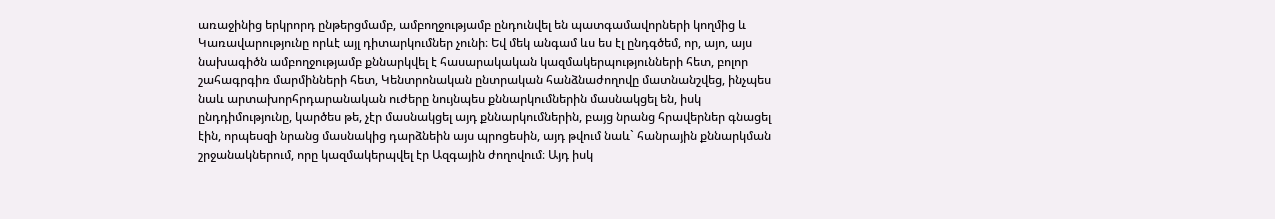առաջինից երկրորդ ընթերցմամբ, ամբողջությամբ ընդունվել են պատգամավորների կողմից և Կառավարությունը որևէ այլ դիտարկումներ չունի։ Եվ մեկ անգամ ևս ես էլ ընդգծեմ, որ, այո, այս նախագիծն ամբողջությամբ քննարկվել է հասարակական կազմակերպությունների հետ, բոլոր շահագրգիռ մարմինների հետ, Կենտրոնական ընտրական հանձնաժողովը մատնանշվեց, ինչպես նաև արտախորհրդարանական ուժերը նույնպես քննարկումներին մասնակցել են, իսկ ընդդիմությունը, կարծես թե, չէր մասնակցել այդ քննարկումներին, բայց նրանց հրավերներ գնացել էին, որպեսզի նրանց մասնակից դարձնեին այս պրոցեսին, այդ թվում նաև` հանրային քննարկման շրջանակներում, որը կազմակերպվել էր Ազգային ժողովում։ Այդ իսկ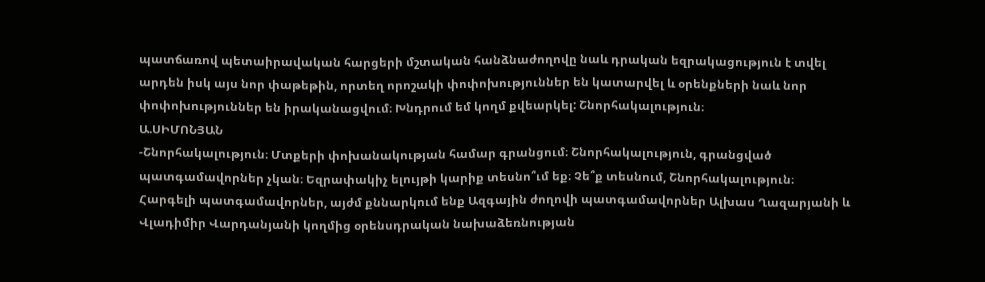պատճառով պետաիրավական հարցերի մշտական հանձնաժողովը նաև դրական եզրակացություն է տվել արդեն իսկ այս նոր փաթեթին, որտեղ որոշակի փոփոխություններ են կատարվել և օրենքների նաև նոր փոփոխություններ են իրականացվում։ Խնդրում եմ կողմ քվեարկել: Շնորհակալություն։
Ա.ՍԻՄՈՆՅԱՆ
-Շնորհակալություն։ Մտքերի փոխանակության համար գրանցում։ Շնորհակալություն, գրանցված պատգամավորներ չկան։ Եզրափակիչ ելույթի կարիք տեսնո՞ւմ եք։ Չե՞ք տեսնում, Շնորհակալություն։
Հարգելի պատգամավորներ, այժմ քննարկում ենք Ազգային ժողովի պատգամավորներ Ալխաս Ղազարյանի և Վլադիմիր Վարդանյանի կողմից օրենսդրական նախաձեռնության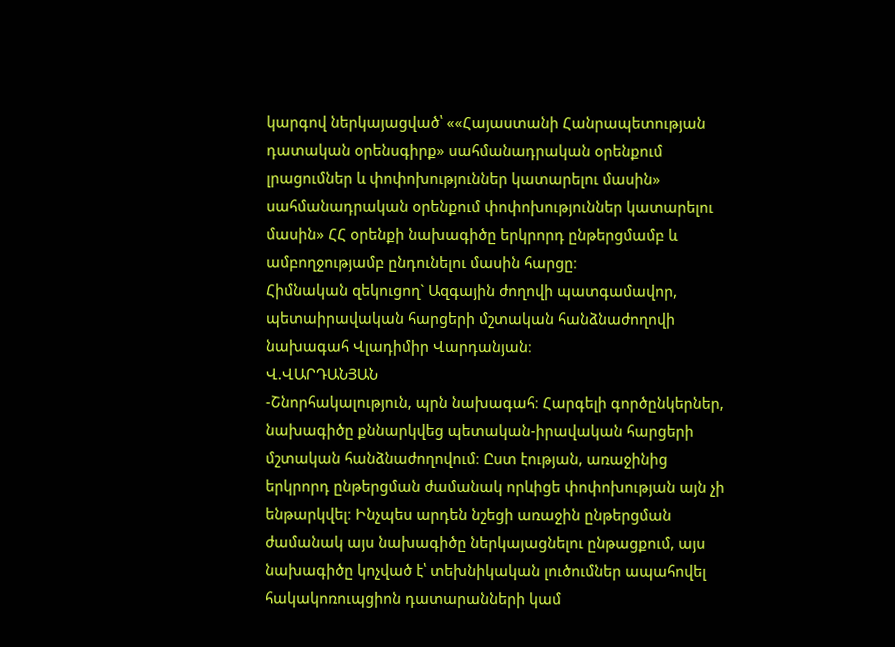կարգով ներկայացված՝ ««Հայաստանի Հանրապետության դատական օրենսգիրք» սահմանադրական օրենքում լրացումներ և փոփոխություններ կատարելու մասին» սահմանադրական օրենքում փոփոխություններ կատարելու մասին» ՀՀ օրենքի նախագիծը երկրորդ ընթերցմամբ և ամբողջությամբ ընդունելու մասին հարցը։
Հիմնական զեկուցող` Ազգային ժողովի պատգամավոր, պետաիրավական հարցերի մշտական հանձնաժողովի նախագահ Վլադիմիր Վարդանյան։
Վ.ՎԱՐԴԱՆՅԱՆ
-Շնորհակալություն, պրն նախագահ։ Հարգելի գործընկերներ, նախագիծը քննարկվեց պետական-իրավական հարցերի մշտական հանձնաժողովում։ Ըստ էության, առաջինից երկրորդ ընթերցման ժամանակ որևիցե փոփոխության այն չի ենթարկվել։ Ինչպես արդեն նշեցի առաջին ընթերցման ժամանակ այս նախագիծը ներկայացնելու ընթացքում, այս նախագիծը կոչված է՝ տեխնիկական լուծումներ ապահովել հակակոռուպցիոն դատարանների կամ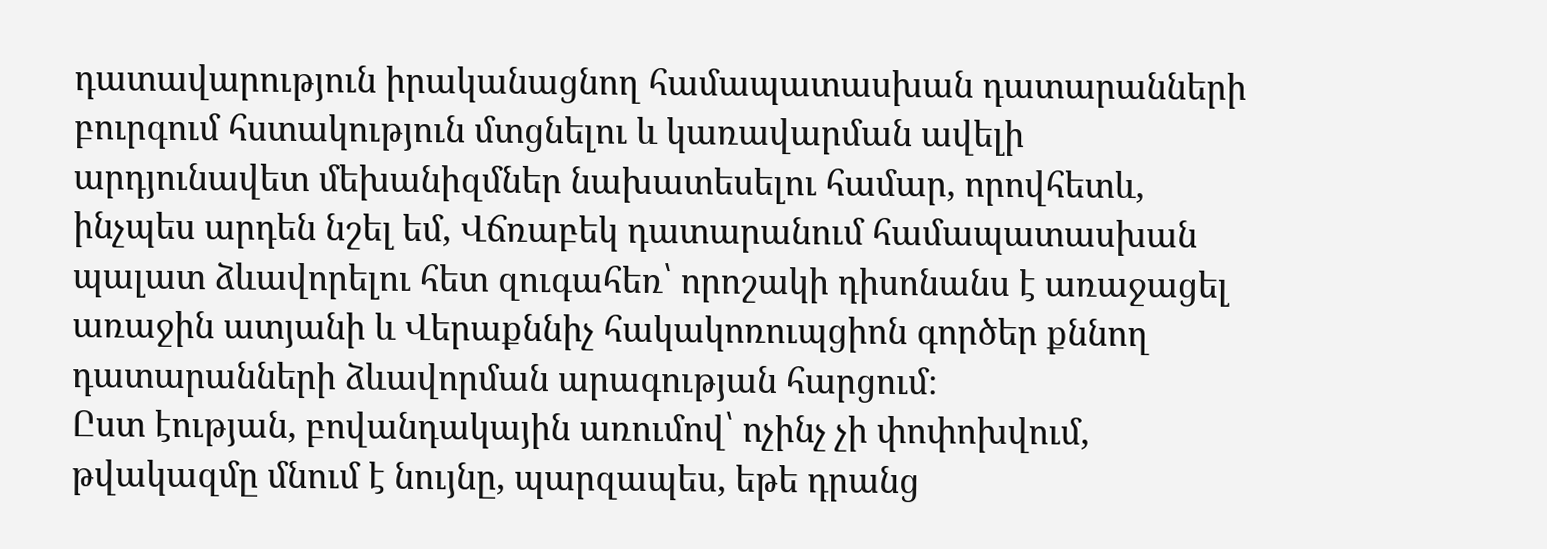դատավարություն իրականացնող համապատասխան դատարանների բուրգում հստակություն մտցնելու և կառավարման ավելի արդյունավետ մեխանիզմներ նախատեսելու համար, որովհետև, ինչպես արդեն նշել եմ, Վճռաբեկ դատարանում համապատասխան պալատ ձևավորելու հետ զուգահեռ՝ որոշակի դիսոնանս է առաջացել առաջին ատյանի և Վերաքննիչ հակակոռուպցիոն գործեր քննող դատարանների ձևավորման արագության հարցում։
Ըստ էության, բովանդակային առումով՝ ոչինչ չի փոփոխվում, թվակազմը մնում է նույնը, պարզապես, եթե դրանց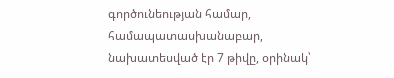գործունեության համար, համապատասխանաբար, նախատեսված էր 7 թիվը, օրինակ՝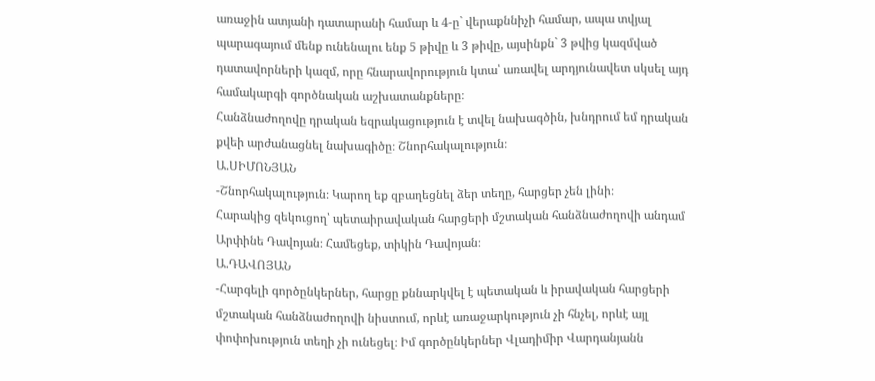առաջին ատյանի դատարանի համար և 4-ը` վերաքննիչի համար, ապա տվյալ պարագայում մենք ունենալու ենք 5 թիվը և 3 թիվը, այսինքն` 3 թվից կազմված դատավորների կազմ, որը հնարավորություն կտա՝ առավել արդյունավետ սկսել այդ համակարգի գործնական աշխատանքները։
Հանձնաժողովը դրական եզրակացություն է տվել նախագծին, խնդրում եմ դրական քվեի արժանացնել նախագիծը։ Շնորհակալություն։
Ա.ՍԻՄՈՆՅԱՆ
-Շնորհակալություն։ Կարող եք զբաղեցնել ձեր տեղը, հարցեր չեն լինի։
Հարակից զեկուցող՝ պետաիրավական հարցերի մշտական հանձնաժողովի անդամ Արփինե Դավոյան։ Համեցեք, տիկին Դավոյան։
Ա.ԴԱՎՈՅԱՆ
-Հարգելի գործընկերներ, հարցը քննարկվել է պետական և իրավական հարցերի մշտական հանձնաժողովի նիստում, որևէ առաջարկություն չի հնչել, որևէ այլ փոփոխություն տեղի չի ունեցել։ Իմ գործընկերներ Վլադիմիր Վարդանյանն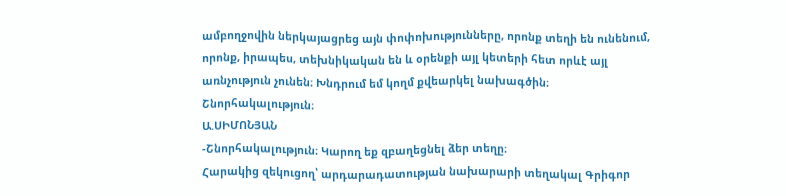ամբողջովին ներկայացրեց այն փոփոխությունները, որոնք տեղի են ունենում, որոնք, իրապես, տեխնիկական են և օրենքի այլ կետերի հետ որևէ այլ առնչություն չունեն։ Խնդրում եմ կողմ քվեարկել նախագծին։ Շնորհակալություն։
Ա.ՍԻՄՈՆՅԱՆ
-Շնորհակալություն։ Կարող եք զբաղեցնել ձեր տեղը։
Հարակից զեկուցող՝ արդարադատության նախարարի տեղակալ Գրիգոր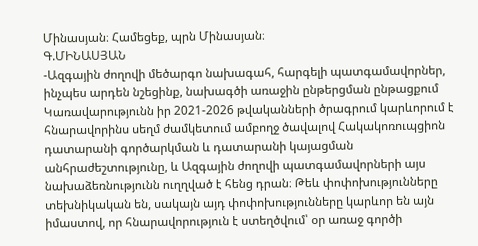Մինասյան։ Համեցեք, պրն Մինասյան։
Գ.ՄԻՆԱՍՅԱՆ
-Ազգային ժողովի մեծարգո նախագահ, հարգելի պատգամավորներ, ինչպես արդեն նշեցինք, նախագծի առաջին ընթերցման ընթացքում Կառավարությունն իր 2021-2026 թվականների ծրագրում կարևորում է հնարավորինս սեղմ ժամկետում ամբողջ ծավալով Հակակոռուպցիոն դատարանի գործարկման և դատարանի կայացման անհրաժեշտությունը, և Ազգային ժողովի պատգամավորների այս նախաձեռնությունն ուղղված է հենց դրան։ Թեև փոփոխությունները տեխնիկական են, սակայն այդ փոփոխությունները կարևոր են այն իմաստով, որ հնարավորություն է ստեղծվում՝ օր առաջ գործի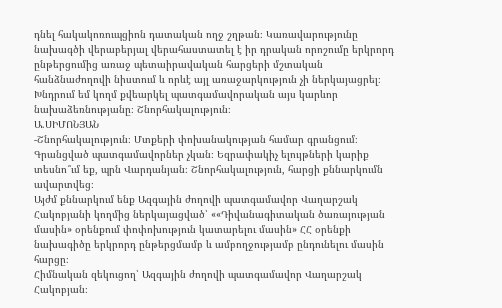դնել հակակոռուպցիոն դատական ողջ շղթան։ Կառավարությունը նախագծի վերաբերյալ վերահաստատել է իր դրական որոշումը երկրորդ ընթերցումից առաջ պետաիրավական հարցերի մշտական հանձնաժողովի նիստում և որևէ այլ առաջարկություն չի ներկայացրել։ Խնդրում եմ կողմ քվեարկել պատգամավորական այս կարևոր նախաձեռնությանը։ Շնորհակալություն։
Ա.ՍԻՄՈՆՅԱՆ
-Շնորհակալություն։ Մտքերի փոխանակության համար գրանցում։ Գրանցված պատգամավորներ չկան։ Եզրափակիչ ելույթների կարիք տեսնո՞ւմ եք, պրն Վարդանյան։ Շնորհակալություն, հարցի քննարկումն ավարտվեց։
Այժմ քննարկում ենք Ազգային ժողովի պատգամավոր Վաղարշակ Հակոբյանի կողմից ներկայացված՝ ««Դիվանագիտական ծառայության մասին» օրենքում փոփոխություն կատարելու մասին» ՀՀ օրենքի նախագիծը երկրորդ ընթերցմամբ և ամբողջությամբ ընդունելու մասին հարցը։
Հիմնական զեկուցող՝ Ազգային ժողովի պատգամավոր Վաղարշակ Հակոբյան։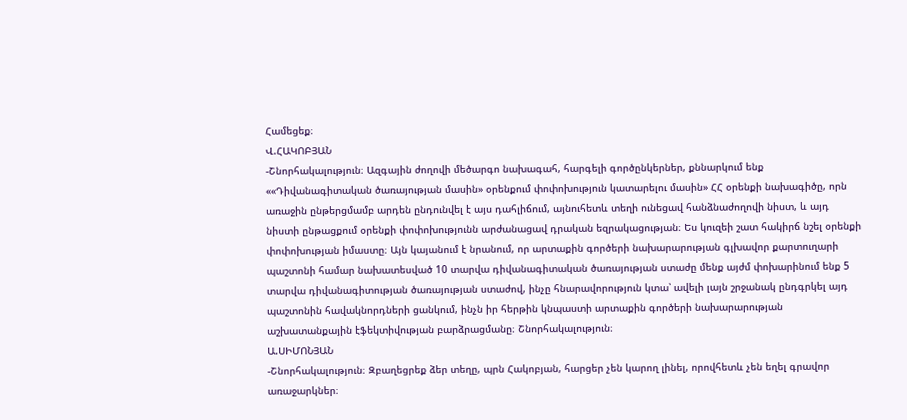Համեցեք։
Վ.ՀԱԿՈԲՅԱՆ
-Շնորհակալություն։ Ազգային ժողովի մեծարգո նախագահ, հարգելի գործընկերներ, քննարկում ենք ««Դիվանագիտական ծառայության մասին» օրենքում փոփոխություն կատարելու մասին» ՀՀ օրենքի նախագիծը, որն առաջին ընթերցմամբ արդեն ընդունվել է այս դահլիճում, այնուհետև տեղի ունեցավ հանձնաժողովի նիստ, և այդ նիստի ընթացքում օրենքի փոփոխությունն արժանացավ դրական եզրակացության։ Ես կուզեի շատ հակիրճ նշել օրենքի փոփոխության իմաստը։ Այն կայանում է նրանում, որ արտաքին գործերի նախարարության գլխավոր քարտուղարի պաշտոնի համար նախատեսված 10 տարվա դիվանագիտական ծառայության ստաժը մենք այժմ փոխարինում ենք 5 տարվա դիվանագիտության ծառայության ստաժով, ինչը հնարավորություն կտա՝ ավելի լայն շրջանակ ընդգրկել այդ պաշտոնին հավակնորդների ցանկում, ինչն իր հերթին կնպաստի արտաքին գործերի նախարարության աշխատանքային էֆեկտիվության բարձրացմանը։ Շնորհակալություն։
Ա.ՍԻՄՈՆՅԱՆ
-Շնորհակալություն։ Զբաղեցրեք ձեր տեղը, պրն Հակոբյան, հարցեր չեն կարող լինել, որովհետև չեն եղել գրավոր առաջարկներ։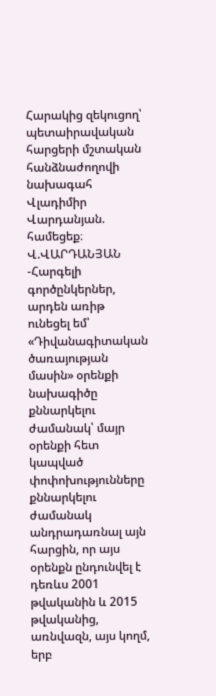Հարակից զեկուցող՝ պետաիրավական հարցերի մշտական հանձնաժողովի նախագահ Վլադիմիր Վարդանյան. համեցեք։
Վ.ՎԱՐԴԱՆՅԱՆ
-Հարգելի գործընկերներ, արդեն առիթ ունեցել եմ՝ «Դիվանագիտական ծառայության մասին» օրենքի նախագիծը քննարկելու ժամանակ՝ մայր օրենքի հետ կապված փոփոխությունները քննարկելու ժամանակ անդրադառնալ այն հարցին, որ այս օրենքն ընդունվել է դեռևս 2001 թվականին և 2015 թվականից, առնվազն, այս կողմ, երբ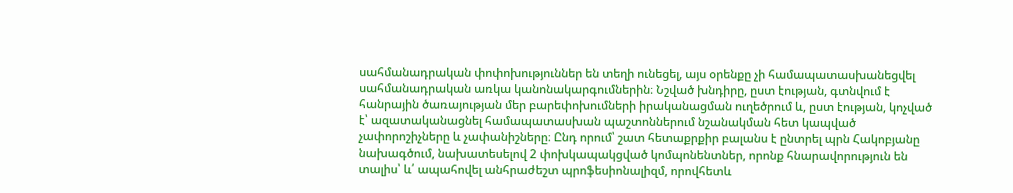սահմանադրական փոփոխություններ են տեղի ունեցել, այս օրենքը չի համապատասխանեցվել սահմանադրական առկա կանոնակարգումներին։ Նշված խնդիրը, ըստ էության, գտնվում է հանրային ծառայության մեր բարեփոխումների իրականացման ուղեծրում և, ըստ էության, կոչված է՝ ազատականացնել համապատասխան պաշտոններում նշանակման հետ կապված չափորոշիչները և չափանիշները։ Ընդ որում՝ շատ հետաքրքիր բալանս է ընտրել պրն Հակոբյանը նախագծում, նախատեսելով 2 փոխկապակցված կոմպոնենտներ, որոնք հնարավորություն են տալիս՝ և՛ ապահովել անհրաժեշտ պրոֆեսիոնալիզմ, որովհետև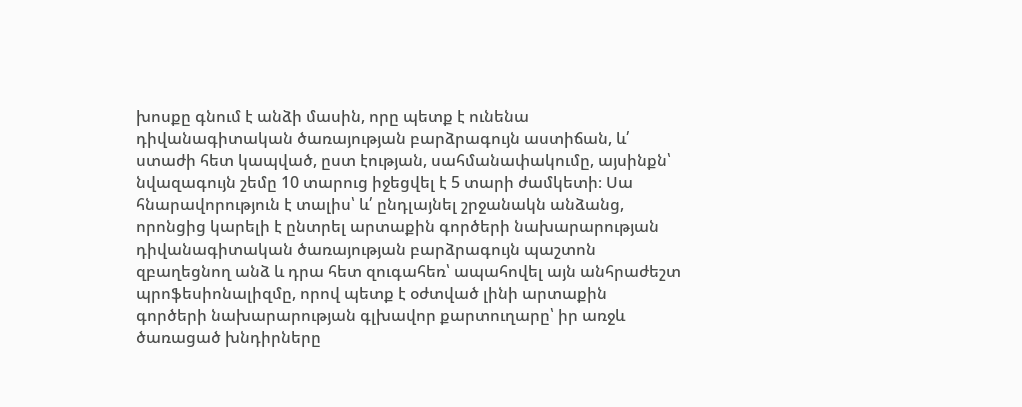խոսքը գնում է անձի մասին, որը պետք է ունենա դիվանագիտական ծառայության բարձրագույն աստիճան, և՛ ստաժի հետ կապված, ըստ էության, սահմանափակումը, այսինքն՝ նվազագույն շեմը 10 տարուց իջեցվել է 5 տարի ժամկետի։ Սա հնարավորություն է տալիս՝ և՛ ընդլայնել շրջանակն անձանց, որոնցից կարելի է ընտրել արտաքին գործերի նախարարության դիվանագիտական ծառայության բարձրագույն պաշտոն զբաղեցնող անձ և դրա հետ զուգահեռ՝ ապահովել այն անհրաժեշտ պրոֆեսիոնալիզմը, որով պետք է օժտված լինի արտաքին գործերի նախարարության գլխավոր քարտուղարը՝ իր առջև ծառացած խնդիրները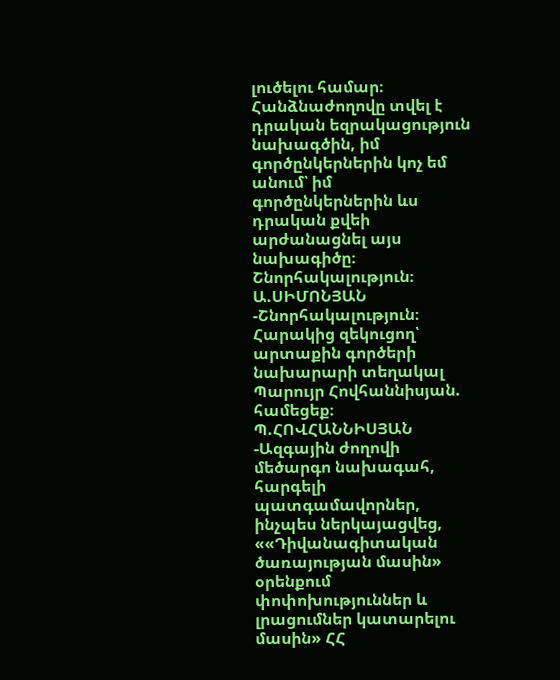լուծելու համար։
Հանձնաժողովը տվել է դրական եզրակացություն նախագծին, իմ գործընկերներին կոչ եմ անում՝ իմ գործընկերներին ևս դրական քվեի արժանացնել այս նախագիծը։ Շնորհակալություն։
Ա.ՍԻՄՈՆՅԱՆ
-Շնորհակալություն։ Հարակից զեկուցող՝ արտաքին գործերի նախարարի տեղակալ Պարույր Հովհաննիսյան. համեցեք։
Պ.ՀՈՎՀԱՆՆԻՍՅԱՆ
-Ազգային ժողովի մեծարգո նախագահ, հարգելի պատգամավորներ, ինչպես ներկայացվեց, ««Դիվանագիտական ծառայության մասին» օրենքում փոփոխություններ և լրացումներ կատարելու մասին» ՀՀ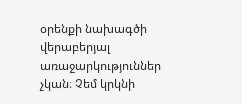օրենքի նախագծի վերաբերյալ առաջարկություններ չկան։ Չեմ կրկնի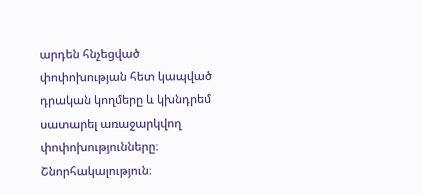արդեն հնչեցված փոփոխության հետ կապված դրական կողմերը և կխնդրեմ սատարել առաջարկվող փոփոխությունները։ Շնորհակալություն։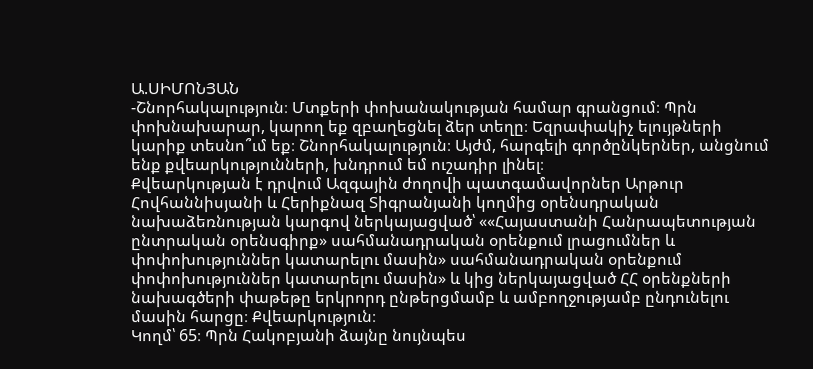Ա.ՍԻՄՈՆՅԱՆ
-Շնորհակալություն։ Մտքերի փոխանակության համար գրանցում։ Պրն փոխնախարար, կարող եք զբաղեցնել ձեր տեղը։ Եզրափակիչ ելույթների կարիք տեսնո՞ւմ եք։ Շնորհակալություն։ Այժմ, հարգելի գործընկերներ, անցնում ենք քվեարկությունների, խնդրում եմ ուշադիր լինել։
Քվեարկության է դրվում Ազգային ժողովի պատգամավորներ Արթուր Հովհաննիսյանի և Հերիքնազ Տիգրանյանի կողմից օրենսդրական նախաձեռնության կարգով ներկայացված՝ ««Հայաստանի Հանրապետության ընտրական օրենսգիրք» սահմանադրական օրենքում լրացումներ և փոփոխություններ կատարելու մասին» սահմանադրական օրենքում փոփոխություններ կատարելու մասին» և կից ներկայացված ՀՀ օրենքների նախագծերի փաթեթը երկրորդ ընթերցմամբ և ամբողջությամբ ընդունելու մասին հարցը։ Քվեարկություն։
Կողմ՝ 65։ Պրն Հակոբյանի ձայնը նույնպես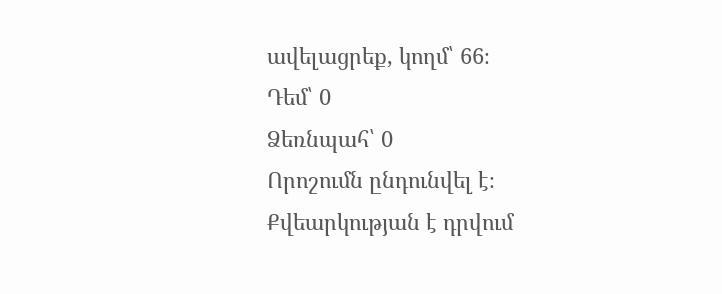ավելացրեք, կողմ՝ 66։
Դեմ՝ 0
Ձեռնպահ՝ 0
Որոշումն ընդունվել է։
Քվեարկության է դրվում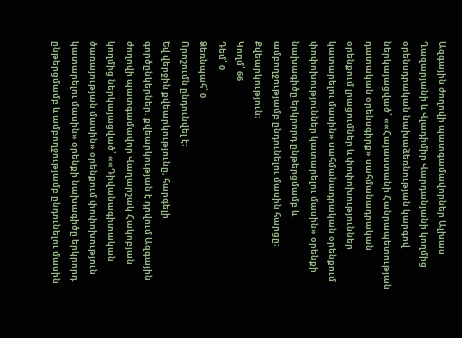Ազգային ժողովի պատգամավորներ Ալխաս Ղազարյանի և Վլադիմիր Վարդանյանի կողմից օրենսդրական նախաձեռնության կարգով ներկայացված՝ ««Հայաստանի Հանրապետության դատական օրենսգիրք» սահմանադրական օրենքում լրացումներ և փոփոխություններ կատարելու մասին» սահմանադրական օրենքում փոփոխություններ կատարելու մասին» օրենքի նախագիծը երկրորդ ընթերցմամբ և ամբողջությամբ ընդունելու մասին հարցը։
Քվեարկություն։
Կողմ՝ 66
Դեմ՝ 0
Ձեռնպահ՝ 0
Որոշումն ընդունվել է։
Եվ վերջին քվեարկությունը, հարգելի գործընկերներ. քվեարկության է դրվում Ազգային ժողովի պատգամավոր Վաղարշակ Հակոբյան կողմից ներկայացված՝ ««Դիվանագիտական ծառայության մասին» օրենքում փոփոխություն կատարելու մասին» օրենքի նախագիծը երկրորդ ընթերցմամբ և ամբողջությամբ ընդունելու մասին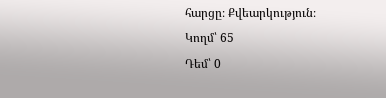հարցը։ Քվեարկություն։
Կողմ՝ 65
Դեմ՝ 0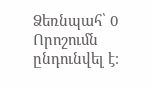Ձեռնպահ՝ 0
Որոշումն ընդունվել է։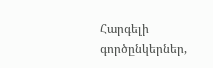Հարգելի գործընկերներ,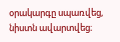օրակարգը սպառվեց, նիստն ավարտվեց։